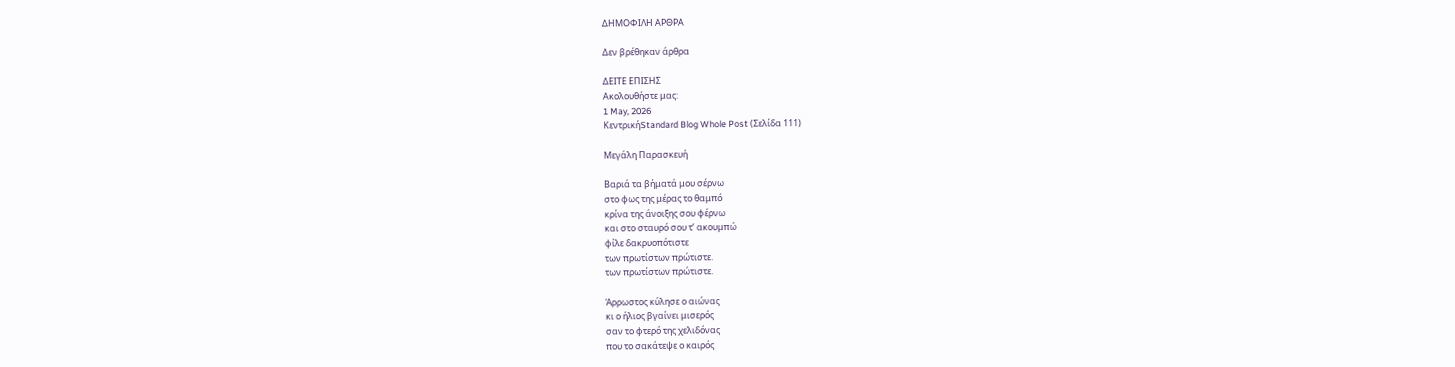ΔΗΜΟΦΙΛΗ ΑΡΘΡΑ

Δεν βρέθηκαν άρθρα

ΔΕΙΤΕ ΕΠΙΣΗΣ
Ακολουθήστε μας:
1 May, 2026
ΚεντρικήStandard Blog Whole Post (Σελίδα 111)

Μεγάλη Παρασκευή

Βαριά τα βήματά μου σέρνω
στο φως της μέρας το θαμπό
κρίνα της άνοιξης σου φέρνω
και στο σταυρό σου τʼ ακουμπώ
φίλε δακρυοπότιστε
των πρωτίστων πρώτιστε.
των πρωτίστων πρώτιστε.

Άρρωστος κύλησε ο αιώνας
κι ο ήλιος βγαίνει μισερός
σαν το φτερό της χελιδόνας
που το σακάτεψε ο καιρός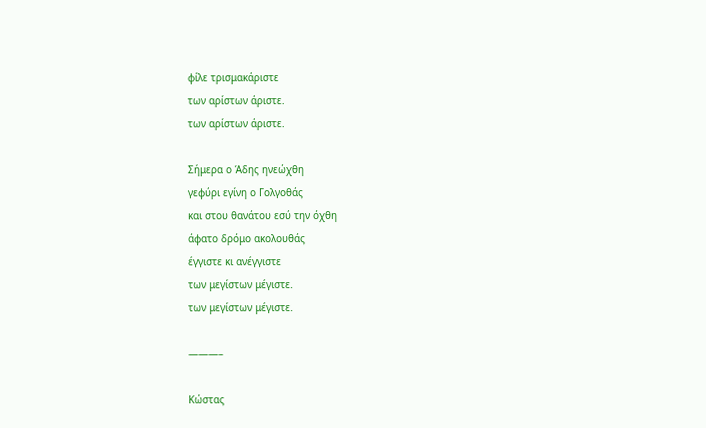φίλε τρισμακάριστε
των αρίστων άριστε.
των αρίστων άριστε.

Σήμερα ο Άδης ηνεώχθη
γεφύρι εγίνη ο Γολγοθάς
και στου θανάτου εσύ την όχθη
άφατο δρόμο ακολουθάς
έγγιστε κι ανέγγιστε
των μεγίστων μέγιστε.
των μεγίστων μέγιστε.

———–

Κώστας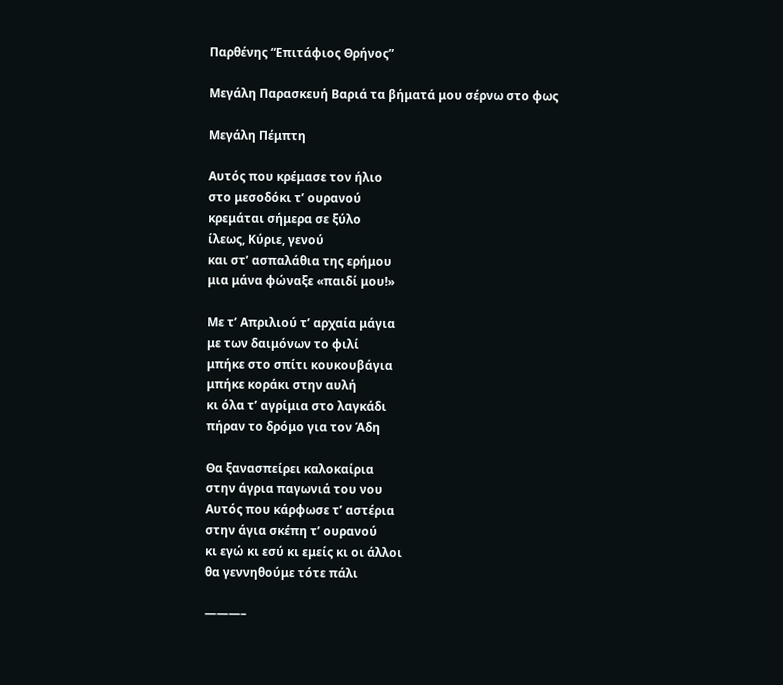Παρθένης “Επιτάφιος Θρήνος”

Μεγάλη Παρασκευή Βαριά τα βήματά μου σέρνω στο φως

Μεγάλη Πέμπτη

Αυτός που κρέμασε τον ήλιο
στο μεσοδόκι τ’ ουρανού
κρεμάται σήμερα σε ξύλο
ίλεως, Κύριε, γενού
και στ’ ασπαλάθια της ερήμου
μια μάνα φώναξε «παιδί μου!»

Με τ’ Απριλιού τ’ αρχαία μάγια
με των δαιμόνων το φιλί
μπήκε στο σπίτι κουκουβάγια
μπήκε κοράκι στην αυλή
κι όλα τ’ αγρίμια στο λαγκάδι
πήραν το δρόμο για τον Άδη

Θα ξανασπείρει καλοκαίρια
στην άγρια παγωνιά του νου
Αυτός που κάρφωσε τ’ αστέρια
στην άγια σκέπη τ’ ουρανού
κι εγώ κι εσύ κι εμείς κι οι άλλοι
θα γεννηθούμε τότε πάλι

———–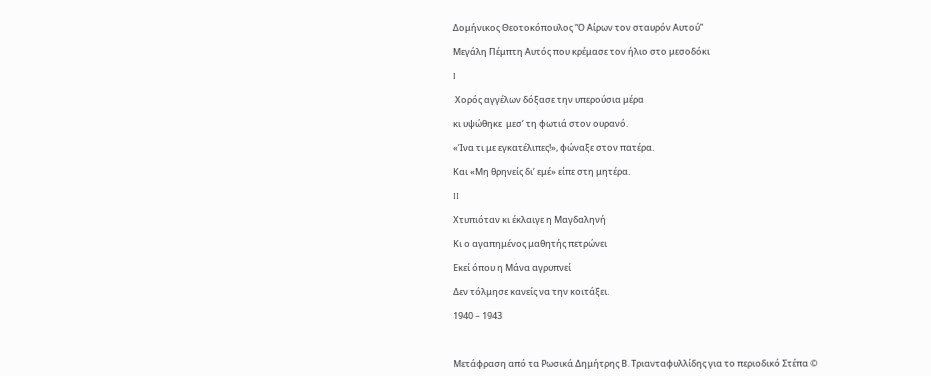Δομήνικος Θεοτοκόπουλος “Ο Αίρων τον σταυρόν Αυτού”

Μεγάλη Πέμπτη Αυτός που κρέμασε τον ήλιο στο μεσοδόκι

I

 Χορός αγγέλων δόξασε την υπερούσια μέρα

κι υψώθηκε  μεσ’ τη φωτιά στον ουρανό.

«Ίνα τι με εγκατέλιπες!», φώναξε στον πατέρα.

Και «Μη θρηνείς δι’ εμέ» είπε στη μητέρα.

II

Χτυπιόταν κι έκλαιγε η Μαγδαληνή

Κι ο αγαπημένος μαθητής πετρώνει

Εκεί όπου η Μάνα αγρυπνεί

Δεν τόλμησε κανείς να την κοιτάξει.

1940 – 1943



Μετάφραση από τα Ρωσικά Δημήτρης Β. Τριανταφυλλίδης για το περιοδικό Στέπα ©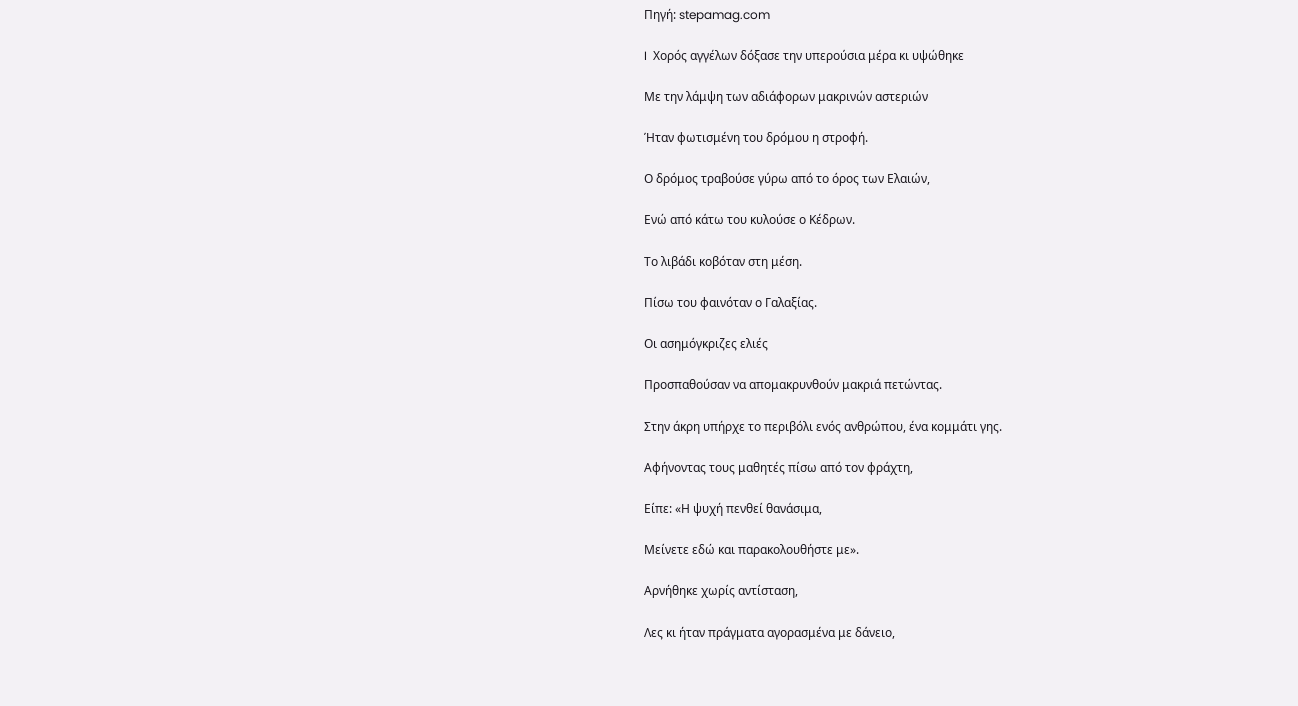Πηγή: stepamag.com

I  Χορός αγγέλων δόξασε την υπερούσια μέρα κι υψώθηκε

Με την λάμψη των αδιάφορων μακρινών αστεριών

Ήταν φωτισμένη του δρόμου η στροφή.

Ο δρόμος τραβούσε γύρω από το όρος των Ελαιών,

Ενώ από κάτω του κυλούσε ο Κέδρων.

Το λιβάδι κοβόταν στη μέση.

Πίσω του φαινόταν ο Γαλαξίας.

Οι ασημόγκριζες ελιές

Προσπαθούσαν να απομακρυνθούν μακριά πετώντας.

Στην άκρη υπήρχε το περιβόλι ενός ανθρώπου, ένα κομμάτι γης.

Αφήνοντας τους μαθητές πίσω από τον φράχτη,

Είπε: «Η ψυχή πενθεί θανάσιμα,

Μείνετε εδώ και παρακολουθήστε με».

Αρνήθηκε χωρίς αντίσταση,

Λες κι ήταν πράγματα αγορασμένα με δάνειο,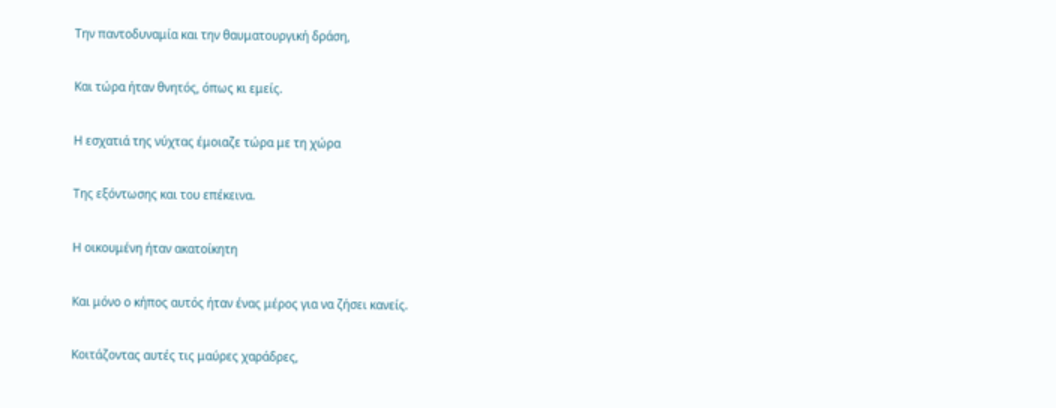Την παντοδυναμία και την θαυματουργική δράση,

Και τώρα ήταν θνητός, όπως κι εμείς.

Η εσχατιά της νύχτας έμοιαζε τώρα με τη χώρα

Της εξόντωσης και του επέκεινα.

Η οικουμένη ήταν ακατοίκητη

Και μόνο ο κήπος αυτός ήταν ένας μέρος για να ζήσει κανείς.

Κοιτάζοντας αυτές τις μαύρες χαράδρες,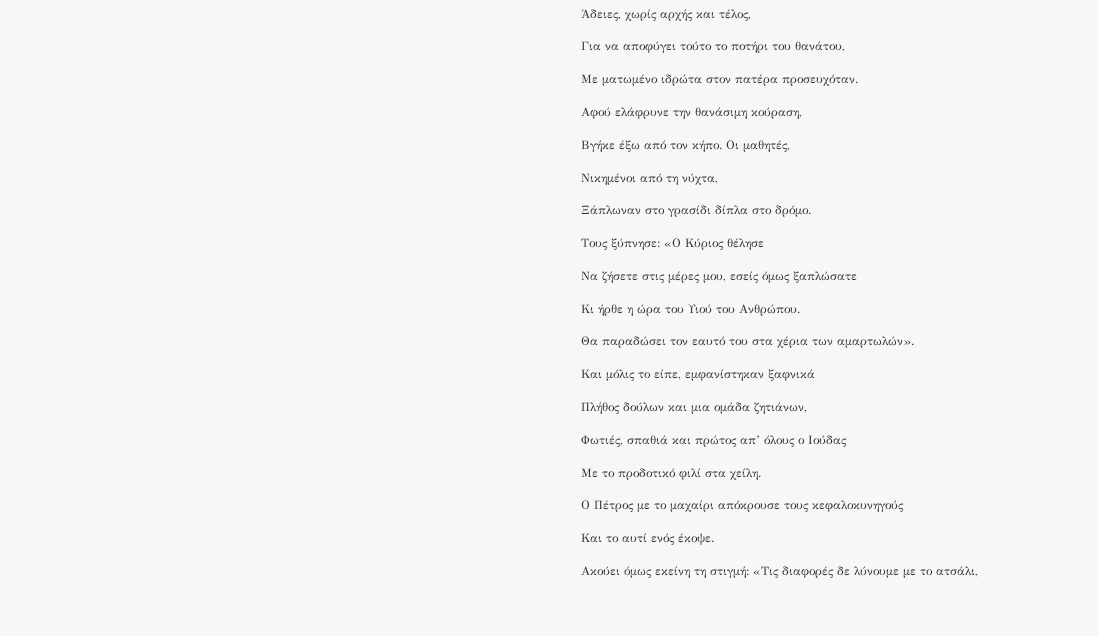Άδειες, χωρίς αρχής και τέλος,

Για να αποφύγει τούτο το ποτήρι του θανάτου,

Με ματωμένο ιδρώτα στον πατέρα προσευχόταν.

Αφού ελάφρυνε την θανάσιμη κούραση,

Βγήκε έξω από τον κήπο. Οι μαθητές,

Νικημένοι από τη νύχτα,

Ξάπλωναν στο γρασίδι δίπλα στο δρόμο.

Τους ξύπνησε: «Ο Κύριος θέλησε

Να ζήσετε στις μέρες μου, εσείς όμως ξαπλώσατε

Κι ήρθε η ώρα του Υιού του Ανθρώπου.

Θα παραδώσει τον εαυτό του στα χέρια των αμαρτωλών».

Και μόλις το είπε, εμφανίστηκαν ξαφνικά

Πλήθος δούλων και μια ομάδα ζητιάνων,

Φωτιές, σπαθιά και πρώτος απ’ όλους ο Ιούδας

Με το προδοτικό φιλί στα χείλη.

Ο Πέτρος με το μαχαίρι απόκρουσε τους κεφαλοκυνηγούς

Και το αυτί ενός έκοψε.

Ακούει όμως εκείνη τη στιγμή: «Τις διαφορές δε λύνουμε με το ατσάλι,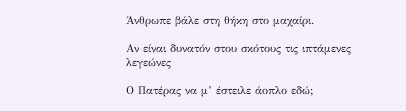Άνθρωπε βάλε στη θήκη στο μαχαίρι.

Αν είναι δυνατόν στου σκότους τις ιπτάμενες λεγεώνες

Ο Πατέρας να μ’ έστειλε άοπλο εδώ;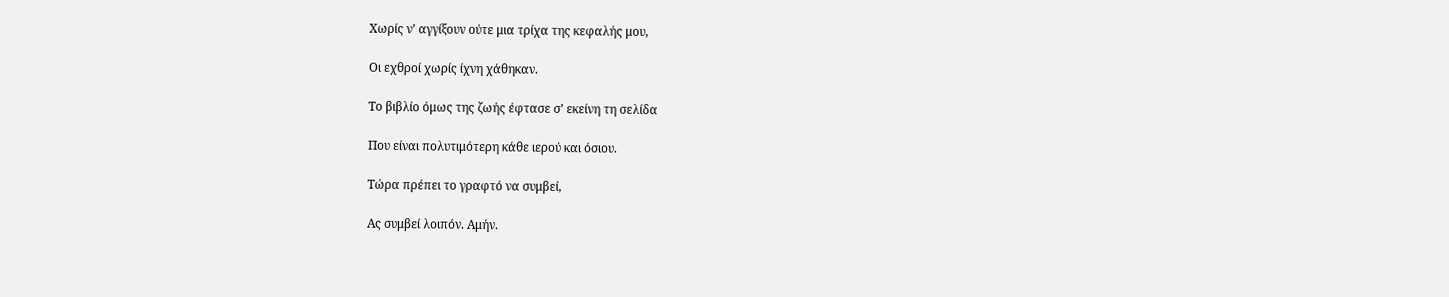Χωρίς ν’ αγγίξουν ούτε μια τρίχα της κεφαλής μου,

Οι εχθροί χωρίς ίχνη χάθηκαν.

Το βιβλίο όμως της ζωής έφτασε σ’ εκείνη τη σελίδα

Που είναι πολυτιμότερη κάθε ιερού και όσιου.

Τώρα πρέπει το γραφτό να συμβεί,

Ας συμβεί λοιπόν. Αμήν.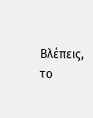Βλέπεις, το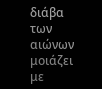διάβα των αιώνων μοιάζει με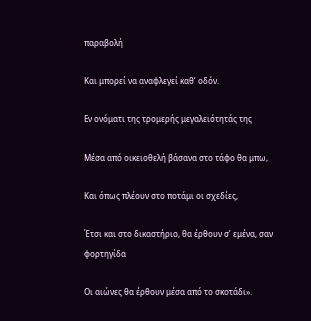παραβολή

Και μπορεί να αναφλεγεί καθ’ οδόν.

Εν ονόματι της τρομερής μεγαλειότητάς της

Μέσα από οικειοθελή βάσανα στο τάφο θα μπω,

Και όπως πλέουν στο ποτάμι οι σχεδίες,

Έτσι και στο δικαστήριο, θα έρθουν σ’ εμένα, σαν  φορτηγίδα

Οι αιώνες θα έρθουν μέσα από το σκοτάδι».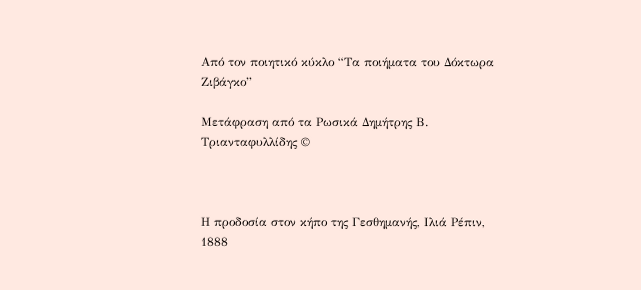Από τον ποιητικό κύκλο “Τα ποιήματα του Δόκτωρα Ζιβάγκο”

Μετάφραση από τα Ρωσικά Δημήτρης Β. Τριανταφυλλίδης ©



Η προδοσία στον κήπο της Γεσθημανής, Ιλιά Ρέπιν, 1888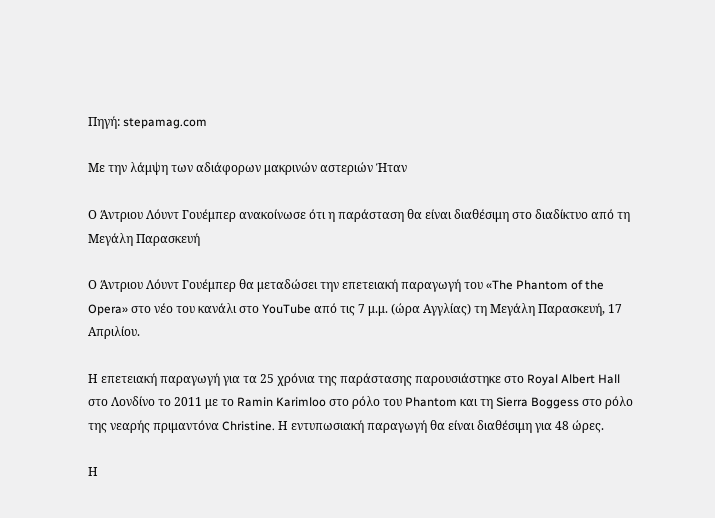Πηγή: stepamag.com

Με την λάμψη των αδιάφορων μακρινών αστεριών Ήταν

Ο Άντριου Λόυντ Γουέμπερ ανακοίνωσε ότι η παράσταση θα είναι διαθέσιμη στο διαδίκτυο από τη Μεγάλη Παρασκευή

Ο Άντριου Λόυντ Γουέμπερ θα μεταδώσει την επετειακή παραγωγή του «The Phantom of the Opera» στο νέο του κανάλι στο YouTube από τις 7 μ.μ. (ώρα Αγγλίας) τη Μεγάλη Παρασκευή, 17 Απριλίου.

Η επετειακή παραγωγή για τα 25 χρόνια της παράστασης παρουσιάστηκε στο Royal Albert Hall στο Λονδίνο το 2011 με το Ramin Karimloo στο ρόλο του Phantom και τη Sierra Boggess στο ρόλο της νεαρής πριμαντόνα Christine. Η εντυπωσιακή παραγωγή θα είναι διαθέσιμη για 48 ώρες.

Η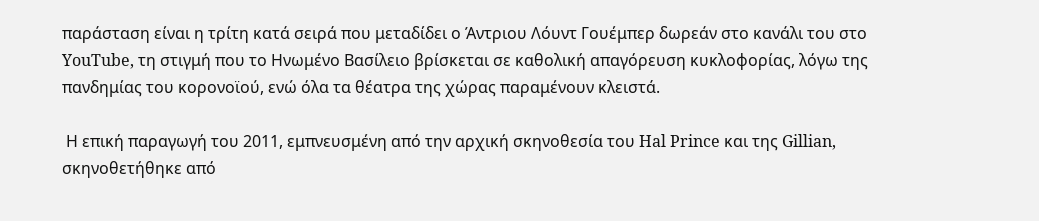παράσταση είναι η τρίτη κατά σειρά που μεταδίδει ο Άντριου Λόυντ Γουέμπερ δωρεάν στο κανάλι του στο YouTube, τη στιγμή που το Ηνωμένο Βασίλειο βρίσκεται σε καθολική απαγόρευση κυκλοφορίας, λόγω της πανδημίας του κορονοϊού, ενώ όλα τα θέατρα της χώρας παραμένουν κλειστά.

 Η επική παραγωγή του 2011, εμπνευσμένη από την αρχική σκηνοθεσία του Hal Prince και της Gillian, σκηνοθετήθηκε από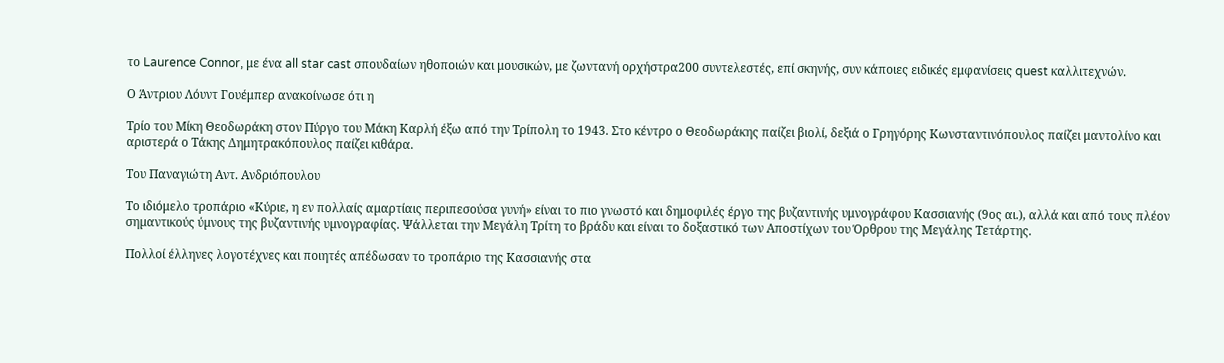το Laurence Connor, με ένα all star cast σπουδαίων ηθοποιών και μουσικών, με ζωντανή ορχήστρα200 συντελεστές, επί σκηνής, συν κάποιες ειδικές εμφανίσεις quest καλλιτεχνών.

Ο Άντριου Λόυντ Γουέμπερ ανακοίνωσε ότι η

Τρίο του Μίκη Θεοδωράκη στον Πύργο του Μάκη Καρλή έξω από την Τρίπολη το 1943. Στο κέντρο ο Θεοδωράκης παίζει βιολί, δεξιά ο Γρηγόρης Κωνσταντινόπουλος παίζει μαντολίνο και αριστερά ο Τάκης Δημητρακόπουλος παίζει κιθάρα.

Του Παναγιώτη Αντ. Ανδριόπουλου

Το ιδιόμελο τροπάριο «Κύριε, η εν πολλαίς αµαρτίαις περιπεσούσα γυνή» είναι το πιο γνωστό και δημοφιλές έργο της βυζαντινής υμνογράφου Κασσιανής (9ος αι.), αλλά και από τους πλέον σηµαντικούς ύµνους της βυζαντινής υµνογραφίας. Ψάλλεται την Μεγάλη Τρίτη το βράδυ και είναι το δοξαστικό των Αποστίχων του Όρθρου της Μεγάλης Τετάρτης.

Πολλοί έλληνες λογοτέχνες και ποιητές απέδωσαν το τροπάριο της Κασσιανής στα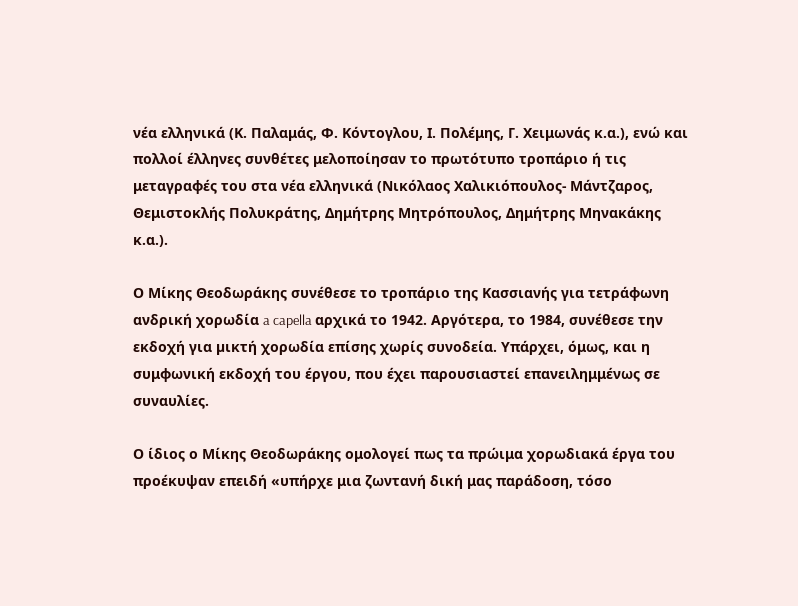νέα ελληνικά (Κ. Παλαμάς, Φ. Κόντογλου, Ι. Πολέμης, Γ. Χειμωνάς κ.α.), ενώ και πολλοί έλληνες συνθέτες μελοποίησαν το πρωτότυπο τροπάριο ή τις μεταγραφές του στα νέα ελληνικά (Νικόλαος Χαλικιόπουλος- Μάντζαρος, Θεμιστοκλής Πολυκράτης, Δημήτρης Μητρόπουλος, Δημήτρης Μηνακάκης κ.α.).

Ο Μίκης Θεοδωράκης συνέθεσε το τροπάριο της Κασσιανής για τετράφωνη ανδρική χορωδία a capella αρχικά το 1942. Αργότερα, το 1984, συνέθεσε την εκδοχή για µικτή χορωδία επίσης χωρίς συνοδεία. Υπάρχει, όμως, και η συμφωνική εκδοχή του έργου, που έχει παρουσιαστεί επανειλημμένως σε συναυλίες.

Ο ίδιος ο Μίκης Θεοδωράκης ομολογεί πως τα πρώιμα χορωδιακά έργα του προέκυψαν επειδή «υπήρχε μια ζωντανή δική μας παράδοση, τόσο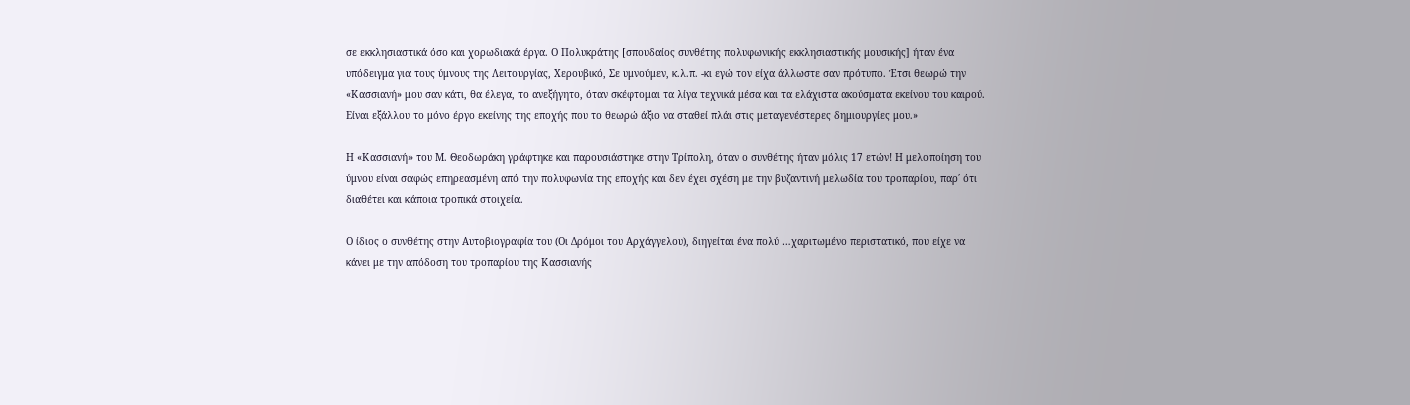σε εκκλησιαστικά όσο και χορωδιακά έργα. Ο Πολυκράτης [σπουδαίος συνθέτης πολυφωνικής εκκλησιαστικής μουσικής] ήταν ένα υπόδειγμα για τους ύμνους της Λειτουργίας, Χερουβικό, Σε υμνούμεν, κ.λ.π. -κι εγώ τον είχα άλλωστε σαν πρότυπο. Έτσι θεωρώ την «Κασσιανή» μου σαν κάτι, θα έλεγα, το ανεξήγητο, όταν σκέφτομαι τα λίγα τεχνικά μέσα και τα ελάχιστα ακούσματα εκείνου του καιρού. Είναι εξάλλου το μόνο έργο εκείνης της εποχής που το θεωρώ άξιο να σταθεί πλάι στις μεταγενέστερες δημιουργίες μου.»

Η «Κασσιανή» του Μ. Θεοδωράκη γράφτηκε και παρουσιάστηκε στην Τρίπολη, όταν ο συνθέτης ήταν μόλις 17 ετών! Η μελοποίηση του ύμνου είναι σαφώς επηρεασμένη από την πολυφωνία της εποχής και δεν έχει σχέση με την βυζαντινή μελωδία του τροπαρίου, παρ΄ ότι διαθέτει και κάποια τροπικά στοιχεία.

Ο ίδιος ο συνθέτης στην Αυτοβιογραφία του (Οι Δρόμοι του Αρχάγγελου), διηγείται ένα πολύ …χαριτωμένο περιστατικό, που είχε να κάνει με την απόδοση του τροπαρίου της Κασσιανής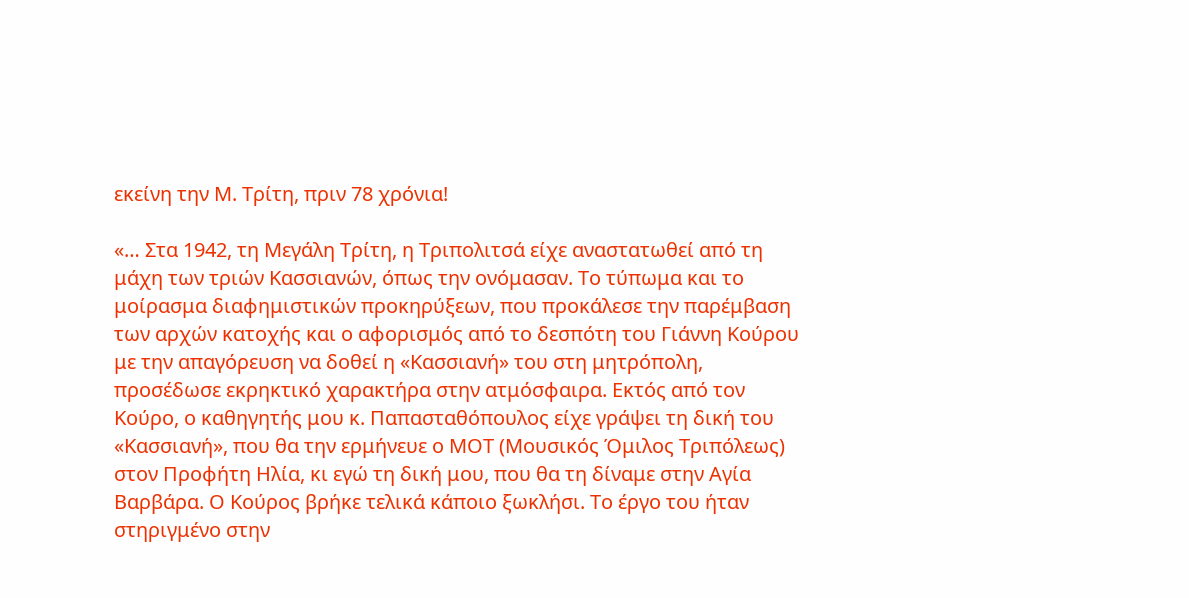εκείνη την Μ. Τρίτη, πριν 78 χρόνια!

«… Στα 1942, τη Μεγάλη Τρίτη, η Τριπολιτσά είχε αναστατωθεί από τη μάχη των τριών Κασσιανών, όπως την ονόμασαν. Το τύπωμα και το μοίρασμα διαφημιστικών προκηρύξεων, που προκάλεσε την παρέμβαση των αρχών κατοχής και ο αφορισμός από το δεσπότη του Γιάννη Κούρου με την απαγόρευση να δοθεί η «Κασσιανή» του στη μητρόπολη, προσέδωσε εκρηκτικό χαρακτήρα στην ατμόσφαιρα. Εκτός από τον Κούρο, ο καθηγητής μου κ. Παπασταθόπουλος είχε γράψει τη δική του «Κασσιανή», που θα την ερμήνευε ο ΜΟΤ (Μουσικός Όμιλος Τριπόλεως) στον Προφήτη Ηλία, κι εγώ τη δική μου, που θα τη δίναμε στην Αγία Βαρβάρα. Ο Κούρος βρήκε τελικά κάποιο ξωκλήσι. Το έργο του ήταν στηριγμένο στην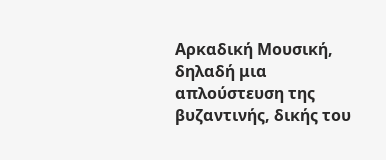Αρκαδική Μουσική, δηλαδή μια απλούστευση της βυζαντινής, δικής του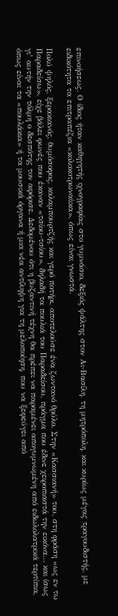επινοήσεως. Ο ίδιος ήταν καθηγητής ιχνογραφίας στο γυμνάσιο, δεξιός ψάλτης στον Αι-Βασίλη, τη μητρόπολη, και κυρίως μέγας τραγουδιστής, με ειδικότητα τα επιτραπέζια «κολοκοτρωναίικα», όπως είναι γνωστά.

Πολύ ψηλός, ξερακιανός, θυμόσοφος, καλαμπουρτζής και γερό ποτήρι, αποτελούσε ένα ζωντανό θρύλο. Στην «Κασσιανή» του, στη φράση «ως εν τω Παραδείσω», είχε βάλει φωνές που έκαναν «τσίου-τσίου», δηλαδή τα πουλιά του Παραδείσου, πράγμα που έδινε χειροπιαστά την εικόνα… και ίσως γι’ αυτήν την τόλμη ο δεσπότης τον αφόρισε. Δεδομένου ότι η βυζαντινή τέχνη θα πρέπει να παραμένει απογυμνωμένη από ειδωλολατρικά τερτίπια, όπως είναι τα «πουλάκια» ή τα μουσικά όργανα ή μια νέα αντίληψη για τη μελοποίηση, που να ξεφεύγει από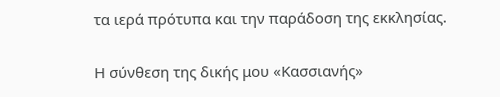τα ιερά πρότυπα και την παράδοση της εκκλησίας.

Η σύνθεση της δικής μου «Κασσιανής»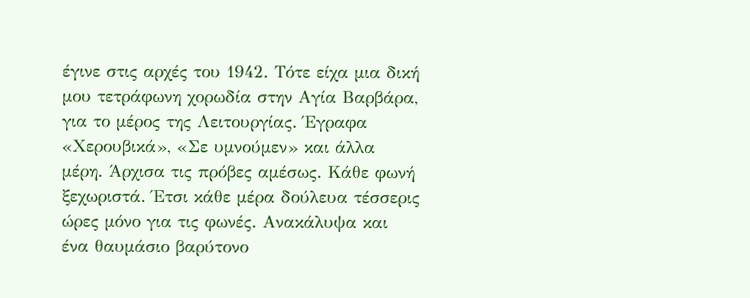έγινε στις αρχές του 1942. Τότε είχα μια δική μου τετράφωνη χορωδία στην Αγία Βαρβάρα, για το μέρος της Λειτουργίας. Έγραφα «Χερουβικά», «Σε υμνούμεν» και άλλα μέρη. Άρχισα τις πρόβες αμέσως. Κάθε φωνή ξεχωριστά. Έτσι κάθε μέρα δούλευα τέσσερις ώρες μόνο για τις φωνές. Ανακάλυψα και ένα θαυμάσιο βαρύτονο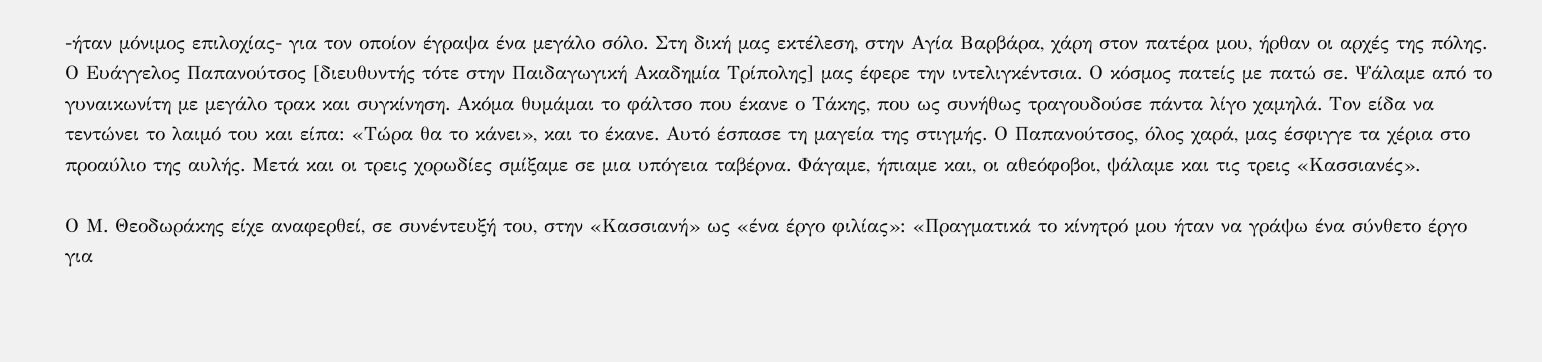-ήταν μόνιμος επιλοχίας- για τον οποίον έγραψα ένα μεγάλο σόλο. Στη δική μας εκτέλεση, στην Αγία Βαρβάρα, χάρη στον πατέρα μου, ήρθαν οι αρχές της πόλης. Ο Ευάγγελος Παπανούτσος [διευθυντής τότε στην Παιδαγωγική Ακαδημία Τρίπολης] μας έφερε την ιντελιγκέντσια. Ο κόσμος πατείς με πατώ σε. Ψάλαμε από το γυναικωνίτη με μεγάλο τρακ και συγκίνηση. Ακόμα θυμάμαι το φάλτσο που έκανε ο Τάκης, που ως συνήθως τραγουδούσε πάντα λίγο χαμηλά. Τον είδα να τεντώνει το λαιμό του και είπα: «Τώρα θα το κάνει», και το έκανε. Αυτό έσπασε τη μαγεία της στιγμής. Ο Παπανούτσος, όλος χαρά, μας έσφιγγε τα χέρια στο προαύλιο της αυλής. Μετά και οι τρεις χορωδίες σμίξαμε σε μια υπόγεια ταβέρνα. Φάγαμε, ήπιαμε και, οι αθεόφοβοι, ψάλαμε και τις τρεις «Κασσιανές».

Ο Μ. Θεοδωράκης είχε αναφερθεί, σε συνέντευξή του, στην «Κασσιανή» ως «ένα έργο φιλίας»: «Πραγματικά το κίνητρό μου ήταν να γράψω ένα σύνθετο έργο για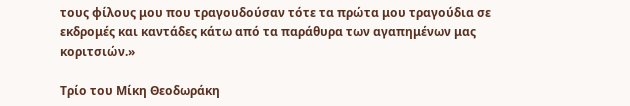τους φίλους μου που τραγουδούσαν τότε τα πρώτα μου τραγούδια σε εκδρομές και καντάδες κάτω από τα παράθυρα των αγαπημένων μας κοριτσιών.»

Τρίο του Μίκη Θεοδωράκη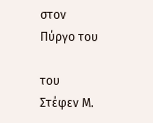στον Πύργο του

του  Στέφεν Μ.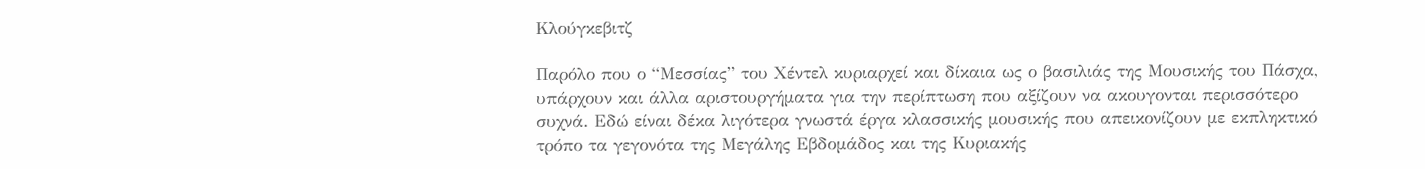Κλούγκεβιτζ

Παρόλο που ο “Μεσσίας” του Χέντελ κυριαρχεί και δίκαια ως ο βασιλιάς της Μουσικής του Πάσχα, υπάρχουν και άλλα αριστουργήματα για την περίπτωση που αξίζουν να ακουγονται περισσότερο συχνά. Εδώ είναι δέκα λιγότερα γνωστά έργα κλασσικής μουσικής που απεικονίζουν με εκπληκτικό τρόπο τα γεγονότα της Μεγάλης Εβδομάδος και της Κυριακής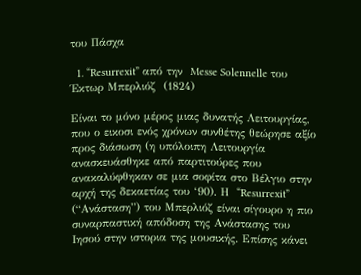του Πάσχα

  1. “Resurrexit” από την  Messe Solennelle του Έκτωρ Μπερλιόζ  (1824)

Είναι το μόνο μέρος μιας δυνατής Λειτουργίας, που ο εικοσι ενός χρόνων συνθέτης θεώρησε αξίο προς διάσωση (η υπόλοιπη Λειτουργία ανασκευάσθηκε από παρτιτούρες που ανακαλύφθηκαν σε μια σοφίτα στο Βέλγιο στην αρχή της δεκαετίας του ‘90). Η  “Resurrexit” (“Ανάσταση”) του Μπερλιόζ είναι σίγουρο η πιο συναρπαστική απόδοση της Ανάστασης του Ιησού στην ιστορια της μουσικής. Επίσης κάνει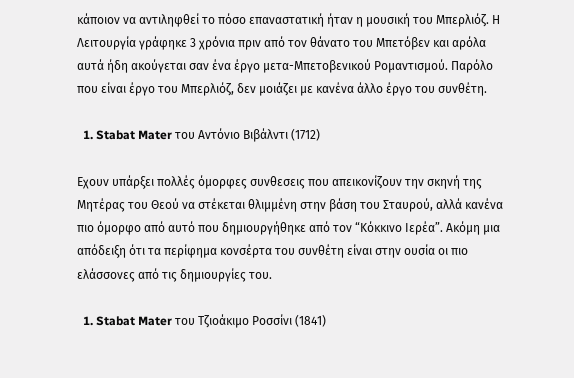κάποιον να αντιληφθεί το πόσο επαναστατική ήταν η μουσική του Μπερλιόζ. Η Λειτουργία γράφηκε 3 χρόνια πριν από τον θάνατο του Μπετόβεν και αρόλα αυτά ήδη ακούγεται σαν ένα έργο μετα-Μπετοβενικού Ρομαντισμού. Παρόλο που είναι έργο του Μπερλιόζ, δεν μοιάζει με κανένα άλλο έργο του συνθέτη.

  1. Stabat Mater του Αντόνιο Βιβάλντι (1712)

Εχουν υπάρξει πολλές όμορφες συνθεσεις που απεικονίζουν την σκηνή της Μητέρας του Θεού να στέκεται θλιμμένη στην βάση του Σταυρού, αλλά κανένα πιο όμορφο από αυτό που δημιουργήθηκε από τον “Κόκκινο Ιερέα”. Ακόμη μια απόδειξη ότι τα περίφημα κονσέρτα του συνθέτη είναι στην ουσία οι πιο ελάσσονες από τις δημιουργίες του.

  1. Stabat Mater του Τζιοάκιμο Ροσσίνι (1841)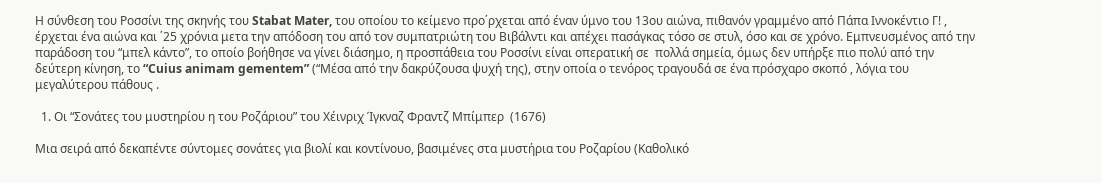Η σύνθεση του Ροσσίνι της σκηνής του Stabat Mater, του οποίου το κείμενο προ΄ρχεται από έναν ύμνο του 13ου αιώνα, πιθανόν γραμμένο από Πάπα Ιννοκέντιο Γ! , έρχεται ένα αιώνα και ΄25 χρόνια μετα την απόδοση του από τον συμπατριώτη του Βιβάλντι και απέχει πασάγκας τόσο σε στυλ, όσο και σε χρόνο. Εμπνευσμένος από την παράδοση του “μπελ κάντο”, το οποίο βοήθησε να γίνει διάσημο, η προσπάθεια του Ροσσίνι είναι οπερατική σε  πολλά σημεία, όμως δεν υπήρξε πιο πολύ από την δεύτερη κίνηση, το “Cuius animam gementem” (“Μέσα από την δακρύζουσα ψυχή της), στην οποία ο τενόρος τραγουδά σε ένα πρόσχαρο σκοπό , λόγια του μεγαλύτερου πάθους .

  1. Οι “Σονάτες του μυστηρίου η του Ροζάριου” του Χέινριχ Ίγκναζ Φραντζ Μπίμπερ  (1676)

Μια σειρά από δεκαπέντε σύντομες σονάτες για βιολί και κοντίνουο, βασιμένες στα μυστήρια του Ροζαρίου (Καθολικό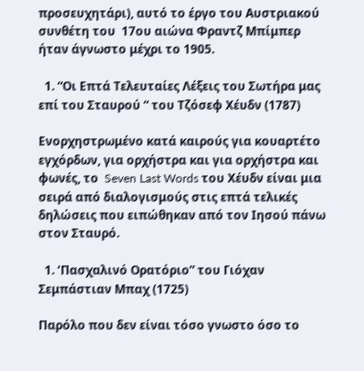προσευχητάρι), αυτό το έργο του Αυστριακού συνθέτη του  17ου αιώνα Φραντζ Μπίμπερ ήταν άγνωστο μέχρι το 1905.

  1. “Οι Επτά Τελευταίες Λέξεις του Σωτήρα μας επί του Σταυρού “ του Τζόσεφ Χέυδν (1787)

Ενορχηστρωμένο κατά καιρούς για κουαρτέτο εγχόρδων, για ορχήστρα και για ορχήστρα και φωνές, το  Seven Last Words του Χέυδν είναι μια σειρά από διαλογισμούς στις επτά τελικές δηλώσεις που ειπώθηκαν από τον Ιησού πάνω στον Σταυρό.

  1. ‘Πασχαλινό Ορατόριο” του Γιόχαν Σεμπάστιαν Μπαχ (1725)

Παρόλο που δεν είναι τόσο γνωστο όσο το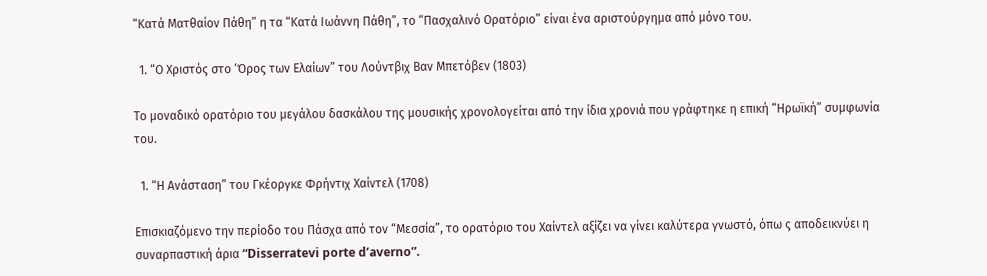“Κατά Ματθαίον Πάθη” η τα “Κατά Ιωάννη Πάθη”, το “Πασχαλινό Ορατόριο” είναι ένα αριστούργημα από μόνο του.

  1. “Ο Χριστός στο ‘Όρος των Ελαίων” του Λούντβιχ Βαν Μπετόβεν (1803)

Tο μοναδικό ορατόριο του μεγάλου δασκάλου της μουσικής χρονολογείται από την ίδια χρονιά που γράφτηκε η επική “Ηρωϊκή” συμφωνία του.

  1. “Η Ανάσταση” του Γκέοργκε Φρήντιχ Χαίντελ (1708)

Επισκιαζόμενο την περίοδο του Πάσχα από τον “Μεσσία”, το ορατόριο του Χαίντελ αξίζει να γίνει καλύτερα γνωστό, όπω ς αποδεικνύει η συναρπαστική άρια “Disserratevi porte d’averno”.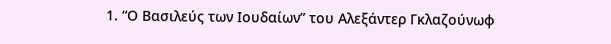1. “Ο Βασιλεύς των Ιουδαίων” του Αλεξάντερ Γκλαζούνωφ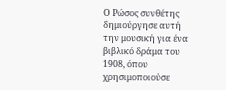Ο Ρώσος συνθέτης δημιούργησε αυτή την μουσική για ένα βιβλικό δράμα του 1908, όπου χρησιμοποιούσε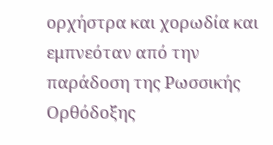ορχήστρα και χορωδία και εμπνεόταν από την παράδοση της Ρωσσικής Ορθόδοξης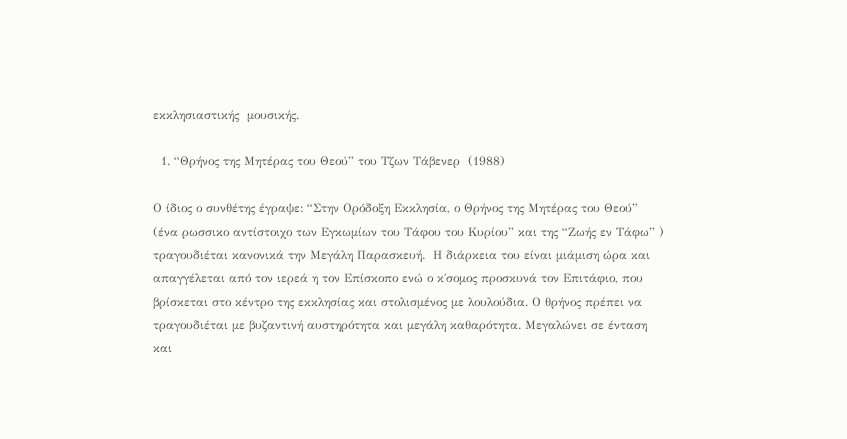εκκλησιαστικής  μουσικής.

  1. “Θρήνος της Μητέρας του Θεού” του Τζων Τάβενερ  (1988)

Ο ίδιος ο συνθέτης έγραψε: “Στην Ορόδοξη Εκκλησία, ο Θρήνος της Μητέρας του Θεού” (ένα ρωσσικο αντίστοιχο των Εγκωμίων του Τάφου του Κυρίου” και της “Ζωής εν Τάφω” ) τραγουδιέται κανονικά την Μεγάλη Παρασκευή.  Η διάρκεια του είναι μιάμιση ώρα και απαγγέλεται από τον ιερεά η τον Επίσκοπο ενώ ο κ΄σομος προσκυνά τον Επιτάφιο, που βρίσκεται στο κέντρο της εκκλησίας και στολισμένος με λουλούδια. Ο θρήνος πρέπει να τραγουδιέται με βυζαντινή αυστηρότητα και μεγάλη καθαρότητα. Μεγαλώνει σε ένταση και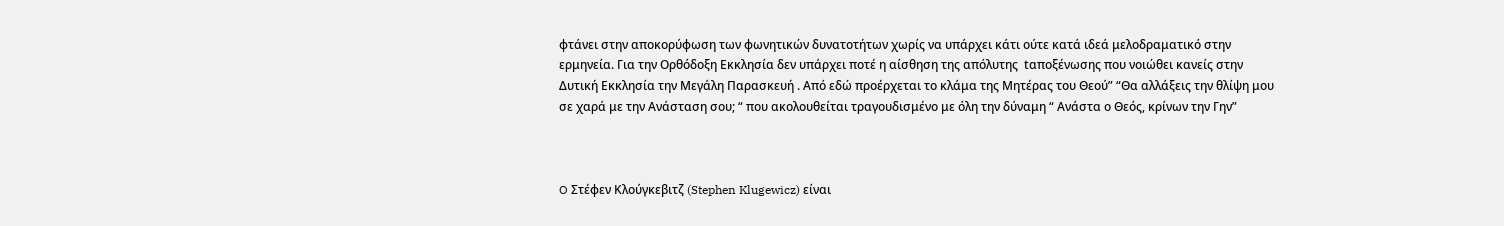φτάνει στην αποκορύφωση των φωνητικών δυνατοτήτων χωρίς να υπάρχει κάτι ούτε κατά ιδεά μελοδραματικό στην ερμηνεία. Για την Ορθόδοξη Εκκλησία δεν υπάρχει ποτέ η αίσθηση της απόλυτης  tαποξένωσης που νοιώθει κανείς στην Δυτική Εκκλησία την Μεγάλη Παρασκευή . Από εδώ προέρχεται το κλάμα της Μητέρας του Θεού” “Θα αλλάξεις την θλίψη μου σε χαρά με την Ανάσταση σου; “ που ακολουθείται τραγουδισμένο με όλη την δύναμη “ Ανάστα ο Θεός, κρίνων την Γην”



O Στέφεν Κλούγκεβιτζ (Stephen Klugewicz) είναι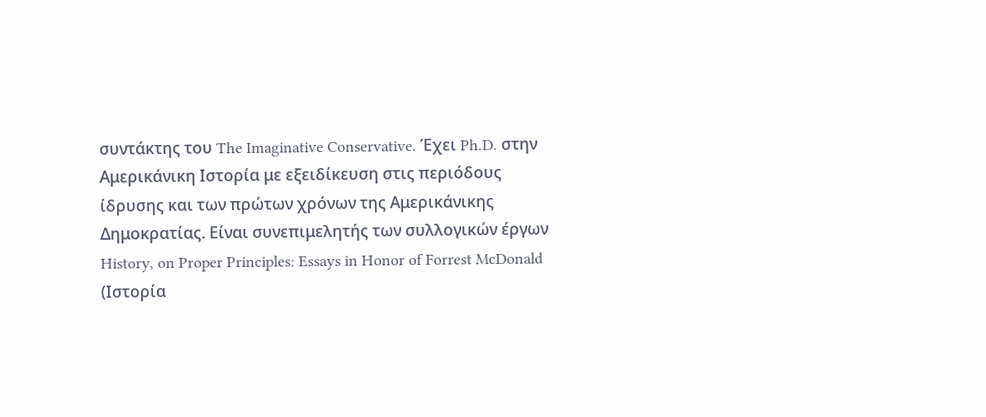συντάκτης του The Imaginative Conservative. Έχει Ph.D. στην Αμερικάνικη Ιστορία με εξειδίκευση στις περιόδους ίδρυσης και των πρώτων χρόνων της Αμερικάνικης Δημοκρατίας. Είναι συνεπιμελητής των συλλογικών έργων  History, on Proper Principles: Essays in Honor of Forrest McDonald  (Ιστορία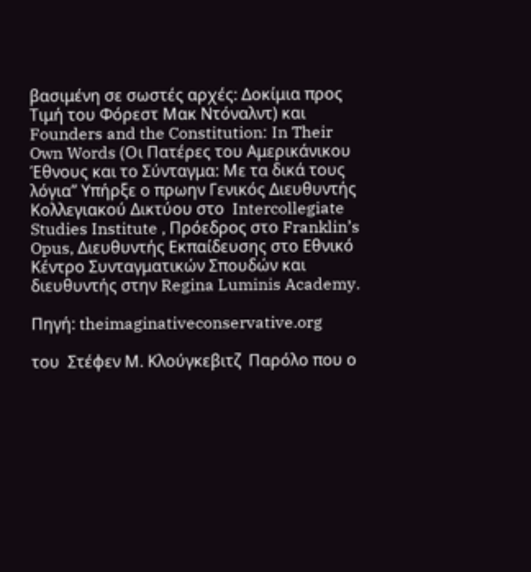βασιμένη σε σωστές αρχές: Δοκίμια προς Τιμή του Φόρεστ Μακ Ντόναλντ) και Founders and the Constitution: In Their Own Words (Οι Πατέρες του Αμερικάνικου Έθνους και το Σύνταγμα: Με τα δικά τους λόγια” Υπήρξε ο πρωην Γενικός Διευθυντής Κολλεγιακού Δικτύου στο  Intercollegiate Studies Institute , Πρόεδρος στο Franklin’s Opus, Διευθυντής Εκπαίδευσης στο Εθνικό Κέντρο Συνταγματικών Σπουδών και διευθυντής στην Regina Luminis Academy.

Πηγή: theimaginativeconservative.org

του  Στέφεν Μ. Κλούγκεβιτζ  Παρόλο που ο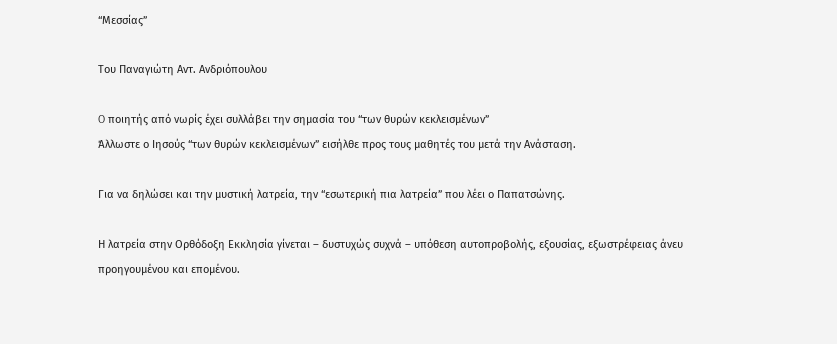“Μεσσίας”

Του Παναγιώτη Αντ. Ανδριόπουλου

O ποιητής από νωρίς έχει συλλάβει την σημασία του “των θυρών κεκλεισμένων”
Άλλωστε ο Ιησούς “των θυρών κεκλεισμένων” εισήλθε προς τους μαθητές του μετά την Ανάσταση.

Για να δηλώσει και την μυστική λατρεία, την “εσωτερική πια λατρεία” που λέει ο Παπατσώνης.

Η λατρεία στην Ορθόδοξη Εκκλησία γίνεται – δυστυχώς συχνά – υπόθεση αυτοπροβολής, εξουσίας, εξωστρέφειας άνευ προηγουμένου και επομένου.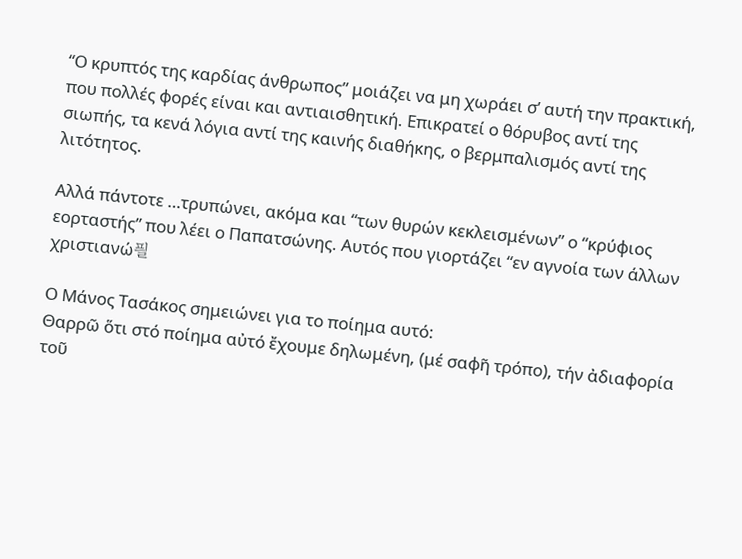“Ο κρυπτός της καρδίας άνθρωπος” μοιάζει να μη χωράει σ’ αυτή την πρακτική, που πολλές φορές είναι και αντιαισθητική. Επικρατεί ο θόρυβος αντί της σιωπής, τα κενά λόγια αντί της καινής διαθήκης, ο βερμπαλισμός αντί της λιτότητος.

Αλλά πάντοτε …τρυπώνει, ακόμα και “των θυρών κεκλεισμένων” ο “κρύφιος εορταστής” που λέει ο Παπατσώνης. Αυτός που γιορτάζει “εν αγνοία των άλλων χριστιανώ픨

Ο Μάνος Τασάκος σημειώνει για το ποίημα αυτό:
Θαρρῶ ὅτι στό ποίημα αὐτό ἔχουμε δηλωμένη, (μέ σαφῆ τρόπο), τήν ἀδιαφορία τοῦ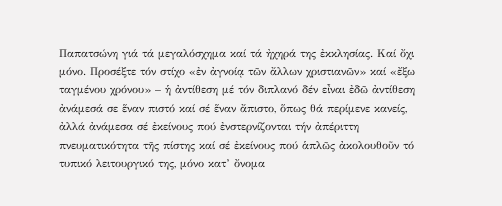Παπατσώνη γιά τά μεγαλόσχημα καί τά ἠχηρά της ἐκκλησίας. Καί ὄχι μόνο. Προσέξτε τόν στίχο «ἐν ἀγνοίᾳ τῶν ἄλλων χριστιανῶν» καί «ἔξω ταγμένου χρόνου» – ἡ ἀντίθεση μέ τόν διπλανό δέν εἶναι ἐδῶ ἀντίθεση ἀνάμεσά σε ἕναν πιστό καί σέ ἕναν ἄπιστο, ὅπως θά περίμενε κανείς, ἀλλά ἀνάμεσα σέ ἐκείνους πού ἐνστερνίζονται τήν ἀπέριττη πνευματικότητα τῆς πίστης καί σέ ἐκείνους πού ἁπλῶς ἀκολουθοῦν τό τυπικό λειτουργικό της, μόνο κατ’ ὄνομα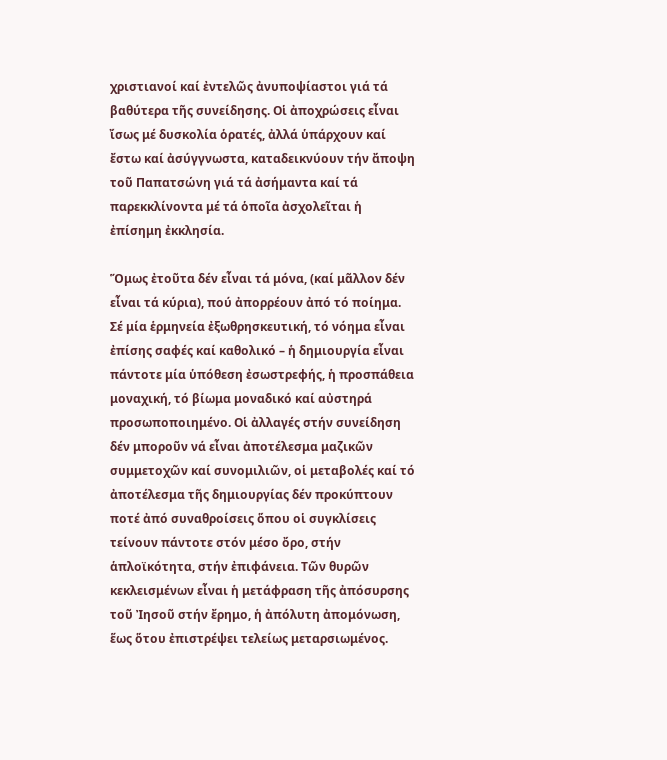χριστιανοί καί ἐντελῶς ἀνυποψίαστοι γιά τά βαθύτερα τῆς συνείδησης. Οἱ ἀποχρώσεις εἶναι ἴσως μέ δυσκολία ὁρατές, ἀλλά ὑπάρχουν καί ἔστω καί ἀσύγγνωστα, καταδεικνύουν τήν ἄποψη τοῦ Παπατσώνη γιά τά ἀσήμαντα καί τά παρεκκλίνοντα μέ τά ὁποῖα ἀσχολεῖται ἡ ἐπίσημη ἐκκλησία.

Ὅμως ἐτοῦτα δέν εἶναι τά μόνα, (καί μᾶλλον δέν εἶναι τά κύρια), πού ἀπορρέουν ἀπό τό ποίημα. Σέ μία ἑρμηνεία ἐξωθρησκευτική, τό νόημα εἶναι ἐπίσης σαφές καί καθολικό – ἡ δημιουργία εἶναι πάντοτε μία ὑπόθεση ἐσωστρεφής, ἡ προσπάθεια μοναχική, τό βίωμα μοναδικό καί αὐστηρά προσωποποιημένο. Οἱ ἀλλαγές στήν συνείδηση δέν μποροῦν νά εἶναι ἀποτέλεσμα μαζικῶν συμμετοχῶν καί συνομιλιῶν, οἱ μεταβολές καί τό ἀποτέλεσμα τῆς δημιουργίας δέν προκύπτουν ποτέ ἀπό συναθροίσεις ὅπου οἱ συγκλίσεις τείνουν πάντοτε στόν μέσο ὄρο, στήν ἁπλοϊκότητα, στήν ἐπιφάνεια. Τῶν θυρῶν κεκλεισμένων εἶναι ἡ μετάφραση τῆς ἀπόσυρσης τοῦ Ἰησοῦ στήν ἔρημο, ἡ ἀπόλυτη ἀπομόνωση, ἕως ὅτου ἐπιστρέψει τελείως μεταρσιωμένος.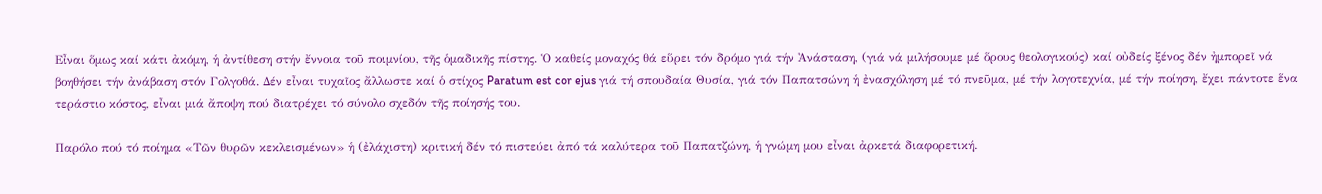Εἶναι ὅμως καί κάτι ἀκόμη, ἡ ἀντίθεση στήν ἔννοια τοῦ ποιμνίου, τῆς ὁμαδικῆς πίστης. Ὁ καθείς μοναχός θά εὕρει τόν δρόμο γιά τήν Ἀνάσταση, (γιά νά μιλήσουμε μέ ὅρους θεολογικούς) καί οὐδείς ξένος δέν ἠμπορεῖ νά βοηθήσει τήν ἀνάβαση στόν Γολγοθά. Δέν εἶναι τυχαῖος ἄλλωστε καί ὁ στίχος Paratum est cor ejus γιά τή σπουδαία Θυσία, γιά τόν Παπατσώνη ἡ ἐνασχόληση μέ τό πνεῦμα, μέ τήν λογοτεχνία, μέ τήν ποίηση, ἔχει πάντοτε ἕνα τεράστιο κόστος, εἶναι μιά ἄποψη πού διατρέχει τό σύνολο σχεδόν τῆς ποίησής του.

Παρόλο πού τό ποίημα «Τῶν θυρῶν κεκλεισμένων» ἡ (ἐλάχιστη) κριτική δέν τό πιστεύει ἀπό τά καλύτερα τοῦ Παπατζώνη, ἡ γνώμη μου εἶναι ἀρκετά διαφορετική.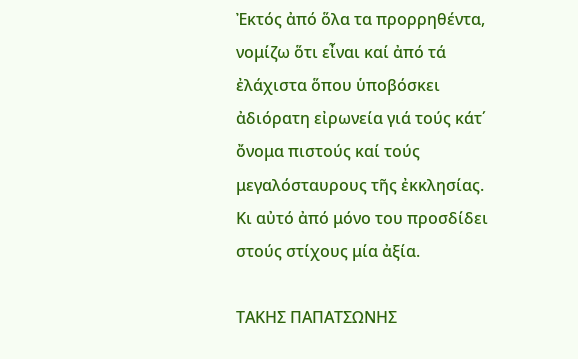Ἐκτός ἀπό ὅλα τα προρρηθέντα, νομίζω ὅτι εἶναι καί ἀπό τά ἐλάχιστα ὅπου ὑποβόσκει ἀδιόρατη εἰρωνεία γιά τούς κάτ΄ ὄνομα πιστούς καί τούς μεγαλόσταυρους τῆς ἐκκλησίας. Κι αὐτό ἀπό μόνο του προσδίδει στούς στίχους μία ἀξία.

ΤΑΚΗΣ ΠΑΠΑΤΣΩΝΗΣ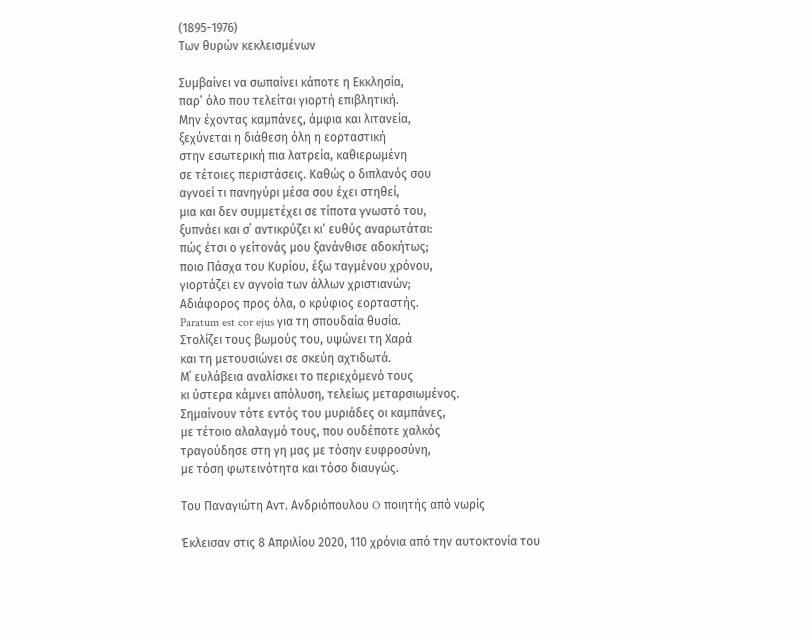(1895-1976)
Των θυρών κεκλεισμένων

Συμβαίνει να σωπαίνει κάποτε η Εκκλησία,
παρ’ όλο που τελείται γιορτή επιβλητική.
Μην έχοντας καμπάνες, άμφια και λιτανεία,
ξεχύνεται η διάθεση όλη η εορταστική
στην εσωτερική πια λατρεία, καθιερωμένη
σε τέτοιες περιστάσεις. Καθώς ο διπλανός σου
αγνοεί τι πανηγύρι μέσα σου έχει στηθεί,
μια και δεν συμμετέχει σε τίποτα γνωστό του,
ξυπνάει και σ΄ αντικρύζει κι’ ευθύς αναρωτάται:
πώς έτσι ο γείτονάς μου ξανάνθισε αδοκήτως;
ποιο Πάσχα του Κυρίου, έξω ταγμένου χρόνου,
γιορτάζει εν αγνοία των άλλων χριστιανών;
Αδιάφορος προς όλα, ο κρύφιος εορταστής.
Paratum est cor ejus για τη σπουδαία θυσία.
Στολίζει τους βωμούς του, υψώνει τη Χαρά
και τη μετουσιώνει σε σκεύη αχτιδωτά.
Μ΄ ευλάβεια αναλίσκει το περιεχόμενό τους
κι ύστερα κάμνει απόλυση, τελείως μεταρσιωμένος.
Σημαίνουν τότε εντός του μυριάδες οι καμπάνες,
με τέτοιο αλαλαγμό τους, που ουδέποτε χαλκός
τραγούδησε στη γη μας με τόσην ευφροσύνη,
με τόση φωτεινότητα και τόσο διαυγώς.

Του Παναγιώτη Αντ. Ανδριόπουλου O ποιητής από νωρίς

Έκλεισαν στις 8 Απριλίου 2020, 110 χρόνια από την αυτοκτονία του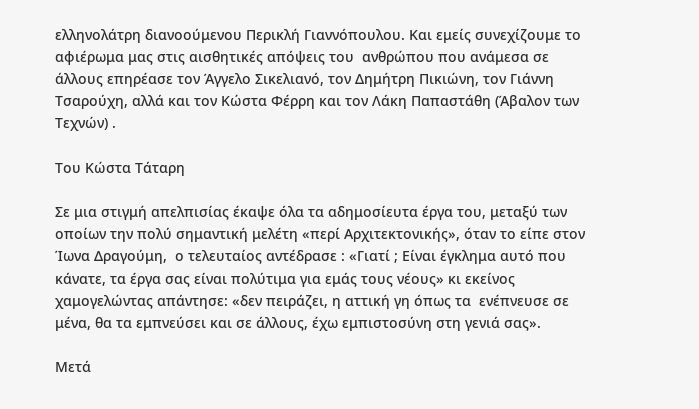ελληνολάτρη διανοούμενου Περικλή Γιαννόπουλου. Και εμείς συνεχίζουμε το αφιέρωμα μας στις αισθητικές απόψεις του  ανθρώπου που ανάμεσα σε άλλους επηρέασε τον Άγγελο Σικελιανό, τον Δημήτρη Πικιώνη, τον Γιάννη Τσαρούχη, αλλά και τον Κώστα Φέρρη και τον Λάκη Παπαστάθη (Άβαλον των Τεχνών) .

Του Κώστα Τάταρη

Σε μια στιγμή απελπισίας έκαψε όλα τα αδημοσίευτα έργα του, μεταξύ των οποίων την πολύ σημαντική μελέτη «περί Αρχιτεκτονικής», όταν το είπε στον Ίωνα Δραγούμη,  ο τελευταίος αντέδρασε : «Γιατί ; Είναι έγκλημα αυτό που κάνατε, τα έργα σας είναι πολύτιμα για εμάς τους νέους» κι εκείνος χαμογελώντας απάντησε: «δεν πειράζει, η αττική γη όπως τα  ενέπνευσε σε μένα, θα τα εμπνεύσει και σε άλλους, έχω εμπιστοσύνη στη γενιά σας».

Μετά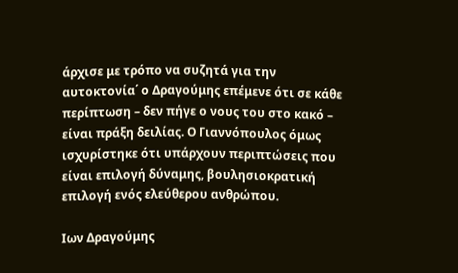άρχισε με τρόπο να συζητά για την αυτοκτονία΄ ο Δραγούμης επέμενε ότι σε κάθε περίπτωση – δεν πήγε ο νους του στο κακό – είναι πράξη δειλίας. Ο Γιαννόπουλος όμως ισχυρίστηκε ότι υπάρχουν περιπτώσεις που είναι επιλογή δύναμης, βουλησιοκρατική επιλογή ενός ελεύθερου ανθρώπου.

Ιων Δραγούμης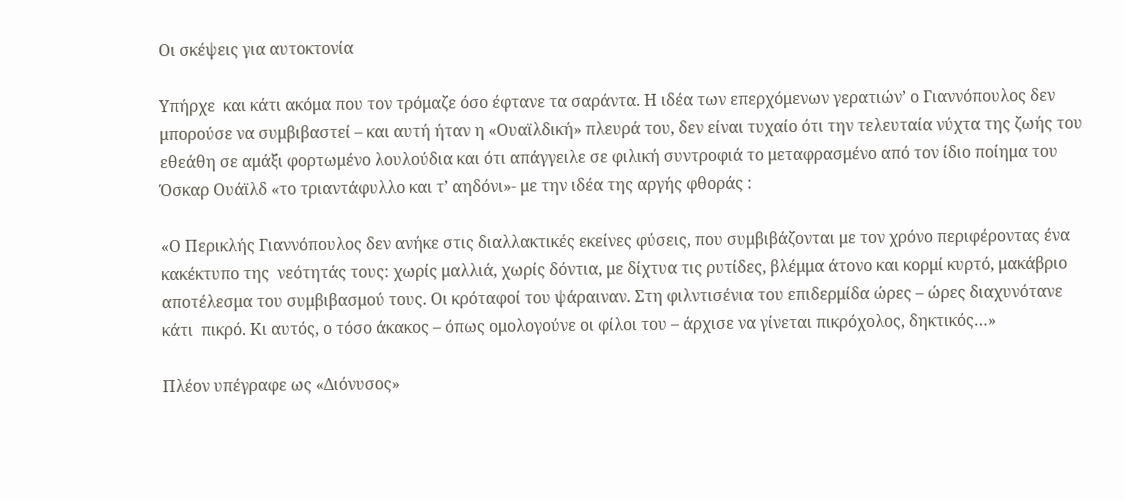Οι σκέψεις για αυτοκτονία

Υπήρχε  και κάτι ακόμα που τον τρόμαζε όσο έφτανε τα σαράντα. Η ιδέα των επερχόμενων γερατιών’ ο Γιαννόπουλος δεν μπορούσε να συμβιβαστεί – και αυτή ήταν η «Ουαϊλδική» πλευρά του, δεν είναι τυχαίο ότι την τελευταία νύχτα της ζωής του εθεάθη σε αμάξι φορτωμένο λουλούδια και ότι απάγγειλε σε φιλική συντροφιά το μεταφρασμένο από τον ίδιο ποίημα του Όσκαρ Ουάϊλδ «το τριαντάφυλλο και τ’ αηδόνι»- με την ιδέα της αργής φθοράς :

«Ο Περικλής Γιαννόπουλος δεν ανήκε στις διαλλακτικές εκείνες φύσεις, που συμβιβάζονται με τον χρόνο περιφέροντας ένα κακέκτυπο της  νεότητάς τους: χωρίς μαλλιά, χωρίς δόντια, με δίχτυα τις ρυτίδες, βλέμμα άτονο και κορμί κυρτό, μακάβριο αποτέλεσμα του συμβιβασμού τους. Οι κρόταφοί του ψάραιναν. Στη φιλντισένια του επιδερμίδα ώρες – ώρες διαχυνότανε κάτι  πικρό. Κι αυτός, ο τόσο άκακος – όπως ομολογούνε οι φίλοι του – άρχισε να γίνεται πικρόχολος, δηκτικός…»

Πλέον υπέγραφε ως «Διόνυσος»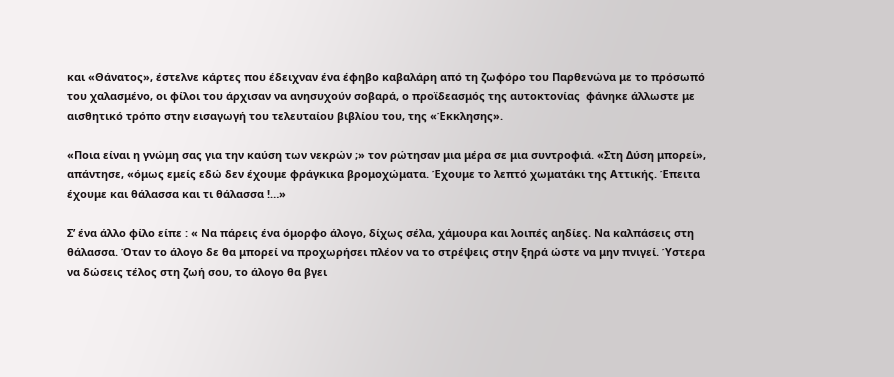και «Θάνατος», έστελνε κάρτες που έδειχναν ένα έφηβο καβαλάρη από τη ζωφόρο του Παρθενώνα με το πρόσωπό του χαλασμένο, οι φίλοι του άρχισαν να ανησυχούν σοβαρά, ο προϊδεασμός της αυτοκτονίας  φάνηκε άλλωστε με αισθητικό τρόπο στην εισαγωγή του τελευταίου βιβλίου του, της «Έκκλησης».

«Ποια είναι η γνώμη σας για την καύση των νεκρών ;» τον ρώτησαν μια μέρα σε μια συντροφιά. «Στη Δύση μπορεί», απάντησε, «όμως εμείς εδώ δεν έχουμε φράγκικα βρομοχώματα. Έχουμε το λεπτό χωματάκι της Αττικής. Έπειτα έχουμε και θάλασσα και τι θάλασσα !…»

Σ’ ένα άλλο φίλο είπε : « Να πάρεις ένα όμορφο άλογο, δίχως σέλα, χάμουρα και λοιπές αηδίες. Να καλπάσεις στη θάλασσα. Όταν το άλογο δε θα μπορεί να προχωρήσει πλέον να το στρέψεις στην ξηρά ώστε να μην πνιγεί. Ύστερα να δώσεις τέλος στη ζωή σου, το άλογο θα βγει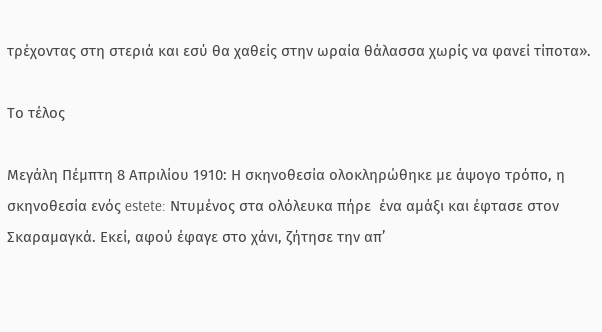τρέχοντας στη στεριά και εσύ θα χαθείς στην ωραία θάλασσα χωρίς να φανεί τίποτα».

Το τέλος

Mεγάλη Πέμπτη 8 Απριλίου 1910: Η σκηνοθεσία ολοκληρώθηκε με άψογο τρόπο, η σκηνοθεσία ενός estete: Ντυμένος στα ολόλευκα πήρε  ένα αμάξι και έφτασε στον Σκαραμαγκά. Εκεί, αφού έφαγε στο χάνι, ζήτησε την απ’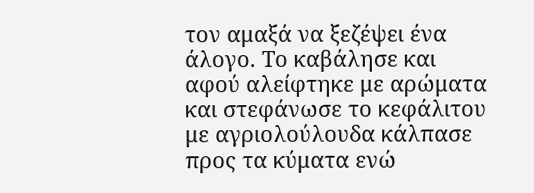τον αμαξά να ξεζέψει ένα άλογο. Το καβάλησε και αφού αλείφτηκε με αρώματα και στεφάνωσε το κεφάλιτου με αγριολούλουδα κάλπασε προς τα κύματα ενώ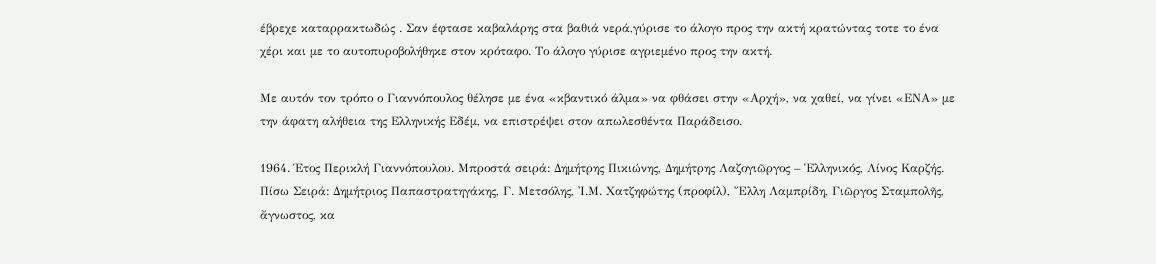έβρεχε καταρρακτωδώς . Σαν έφτασε καβαλάρης στα βαθιά νερά,γύρισε το άλογο προς την ακτή κρατώντας τοτε το ένα χέρι και με το αυτοπυροβολήθηκε στον κρόταφο. Το άλογο γύρισε αγριεμένο προς την ακτή.

Με αυτόν τον τρόπο ο Γιαννόπουλος θέλησε με ένα «κβαντικό άλμα» να φθάσει στην «Αρχή», να χαθεί, να γίνει «ΕΝΑ» με την άφατη αλήθεια της Ελληνικής Εδέμ, να επιστρέψει στον απωλεσθέντα Παράδεισο.

1964. Έτος Περικλή Γιαννόπουλου. Μπροστά σειρά: Δημήτρης Πικιώνης, Δημήτρης Λαζογιῶργος – Ἑλληνικός, Λίνος Καρζής.
Πίσω Σειρά: Δημήτριος Παπαστρατηγάκης, Γ. Μετσόλης, Ἰ.Μ. Χατζηφώτης (προφίλ), Ἔλλη Λαμπρίδη, Γιῶργος Σταμπολῆς,
ἄγνωστος, κα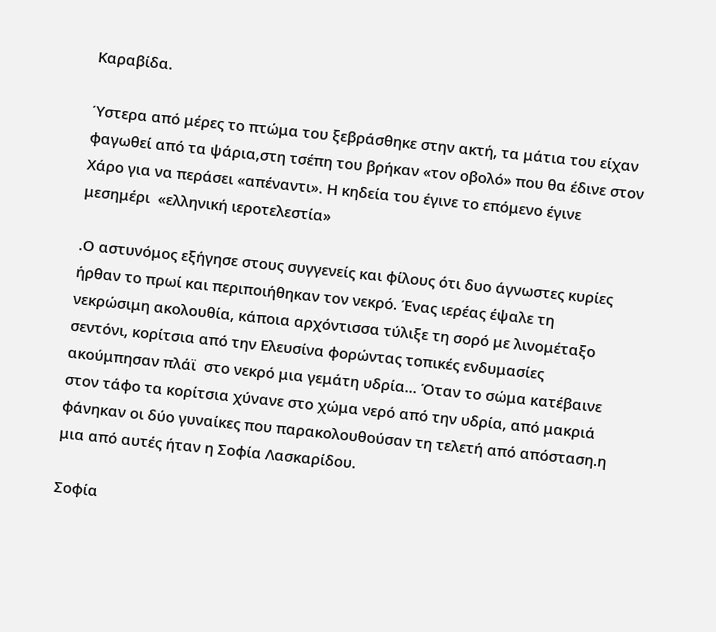Καραβίδα.

Ύστερα από μέρες το πτώμα του ξεβράσθηκε στην ακτή, τα μάτια του είχαν φαγωθεί από τα ψάρια,στη τσέπη του βρήκαν «τον οβολό» που θα έδινε στον Χάρο για να περάσει «απέναντι». Η κηδεία του έγινε το επόμενο έγινε μεσημέρι  «ελληνική ιεροτελεστία»

.Ο αστυνόμος εξήγησε στους συγγενείς και φίλους ότι δυο άγνωστες κυρίες ήρθαν το πρωί και περιποιήθηκαν τον νεκρό. Ένας ιερέας έψαλε τη νεκρώσιμη ακολουθία, κάποια αρχόντισσα τύλιξε τη σορό με λινομέταξο σεντόνι, κορίτσια από την Ελευσίνα φορώντας τοπικές ενδυμασίες ακούμπησαν πλάϊ  στο νεκρό μια γεμάτη υδρία… Όταν το σώμα κατέβαινε στον τάφο τα κορίτσια χύνανε στο χώμα νερό από την υδρία, από μακριά φάνηκαν οι δύο γυναίκες που παρακολουθούσαν τη τελετή από απόσταση.η μια από αυτές ήταν η Σοφία Λασκαρίδου.

Σοφία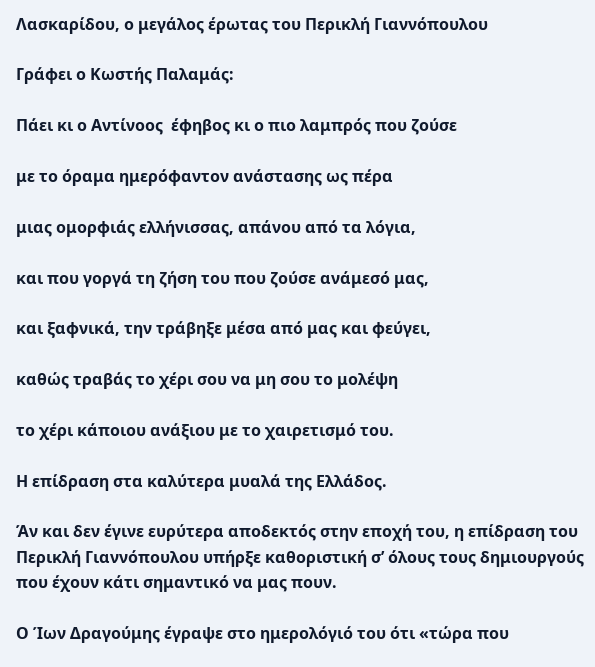Λασκαρίδου, ο μεγάλος έρωτας του Περικλή Γιαννόπουλου

Γράφει ο Κωστής Παλαμάς:

Πάει κι ο Αντίνοος  έφηβος κι ο πιο λαμπρός που ζούσε

με το όραμα ημερόφαντον ανάστασης ως πέρα

μιας ομορφιάς ελλήνισσας, απάνου από τα λόγια,

και που γοργά τη ζήση του που ζούσε ανάμεσό μας,

και ξαφνικά, την τράβηξε μέσα από μας και φεύγει,

καθώς τραβάς το χέρι σου να μη σου το μολέψη

το χέρι κάποιου ανάξιου με το χαιρετισμό του.

Η επίδραση στα καλύτερα μυαλά της Ελλάδος.

Άν και δεν έγινε ευρύτερα αποδεκτός στην εποχή του, η επίδραση του Περικλή Γιαννόπουλου υπήρξε καθοριστική σ’ όλους τους δημιουργούς που έχουν κάτι σημαντικό να μας πουν.

Ο Ίων Δραγούμης έγραψε στο ημερολόγιό του ότι «τώρα που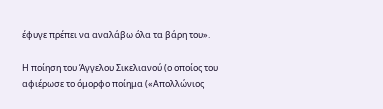έφυγε πρέπει να αναλάβω όλα τα βάρη του».

H ποίηση του Άγγελου Σικελιανού (ο οποίος του αφιέρωσε το όμορφο ποίημα («Απολλώνιος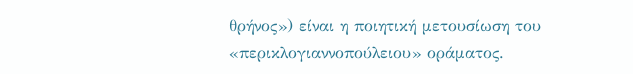θρήνος») είναι η ποιητική μετουσίωση του «περικλογιαννοπούλειου» οράματος.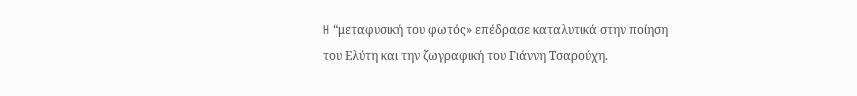H “μεταφυσική του φωτός» επέδρασε καταλυτικά στην ποίηση του Ελύτη και την ζωγραφική του Γιάννη Τσαρούχη.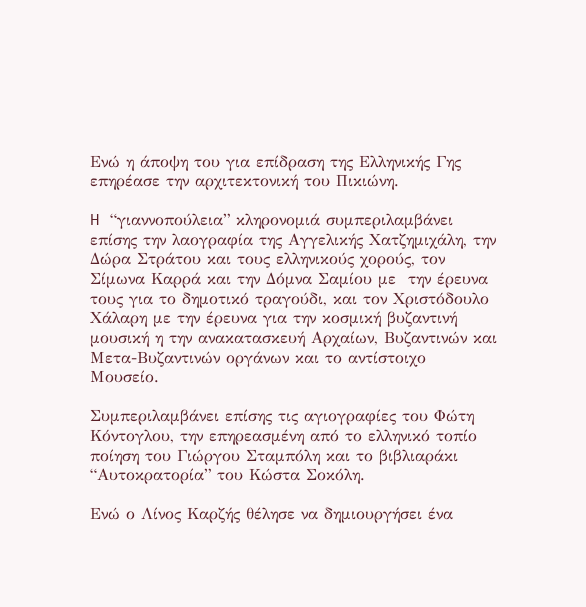Ενώ η άποψη του για επίδραση της Ελληνικής Γης επηρέασε την αρχιτεκτονική του Πικιώνη.

H “γιαννοπούλεια” κληρονομιά συμπεριλαμβάνει επίσης την λαογραφία της Αγγελικής Χατζημιχάλη, την Δώρα Στράτου και τους ελληνικούς χορούς, τον Σίμωνα Καρρά και την Δόμνα Σαμίου με  την έρευνα τους για το δημοτικό τραγούδι, και τον Χριστόδουλο Χάλαρη με την έρευνα για την κοσμική βυζαντινή μουσική η την ανακατασκευή Αρχαίων, Βυζαντινών και Μετα-Βυζαντινών οργάνων και το αντίστοιχο Μουσείο.

Συμπεριλαμβάνει επίσης τις αγιογραφίες του Φώτη Κόντογλου, την επηρεασμένη από το ελληνικό τοπίο ποίηση του Γιώργου Σταμπόλη και το βιβλιαράκι “Αυτοκρατορία” του Κώστα Σοκόλη.

Ενώ ο Λίνος Καρζής θέλησε να δημιουργήσει ένα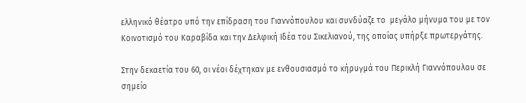ελληνικό θέατρο υπό την επίδραση του Γιαννόπουλου και συνδύαζε το  μεγάλο μήνυμα του με τον Κοινοτισμό του Καραβίδα και την Δελφική Ιδέα του Σικελιανού, της οποίας υπήρξε πρωτεργάτης.

Στην δεκαετία του 60, οι νέοι δέχτηκαν με ενθουσιασμό το κήρυγμά του Περικλή Γιαννόπουλου σε σημείο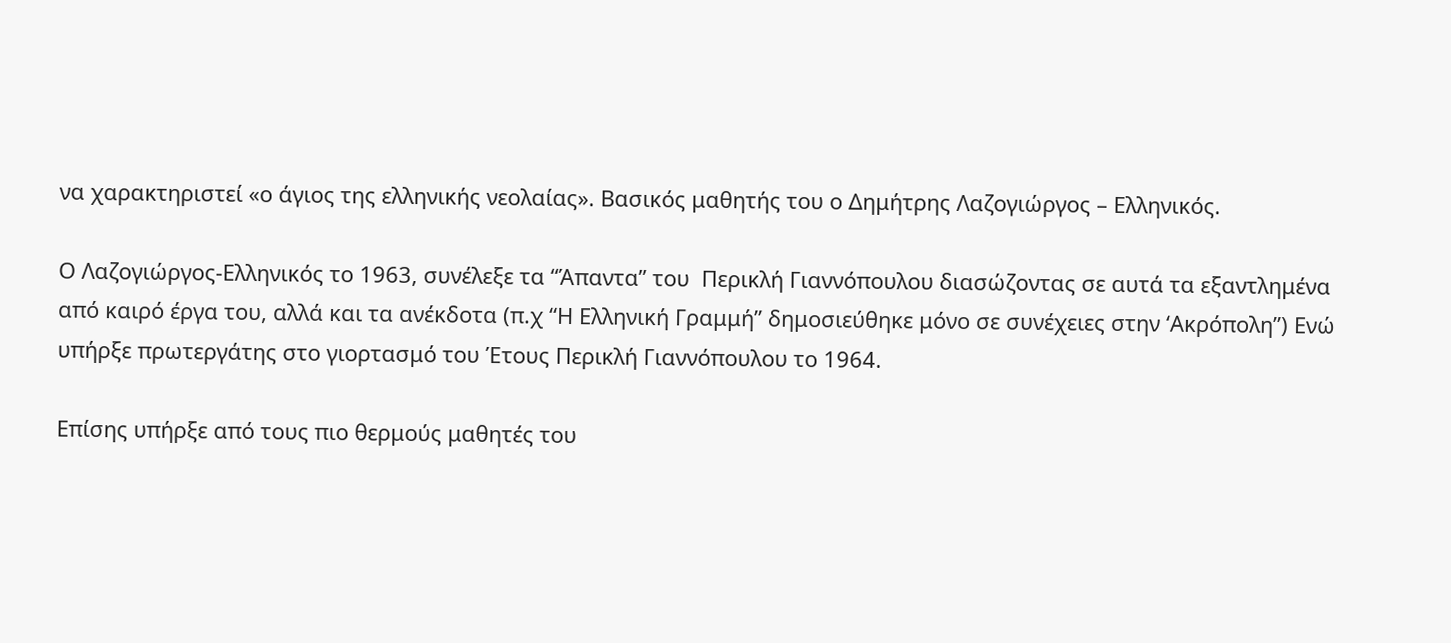να χαρακτηριστεί «ο άγιος της ελληνικής νεολαίας». Βασικός μαθητής του ο Δημήτρης Λαζογιώργος – Ελληνικός.

Ο Λαζογιώργος-Ελληνικός το 1963, συνέλεξε τα “Άπαντα” του  Περικλή Γιαννόπουλου διασώζοντας σε αυτά τα εξαντλημένα από καιρό έργα του, αλλά και τα ανέκδοτα (π.χ “Η Ελληνική Γραμμή” δημοσιεύθηκε μόνο σε συνέχειες στην ‘Ακρόπολη”) Ενώ υπήρξε πρωτεργάτης στο γιορτασμό του Έτους Περικλή Γιαννόπουλου το 1964.

Επίσης υπήρξε από τους πιο θερμούς μαθητές του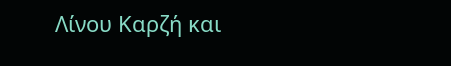Λίνου Καρζή και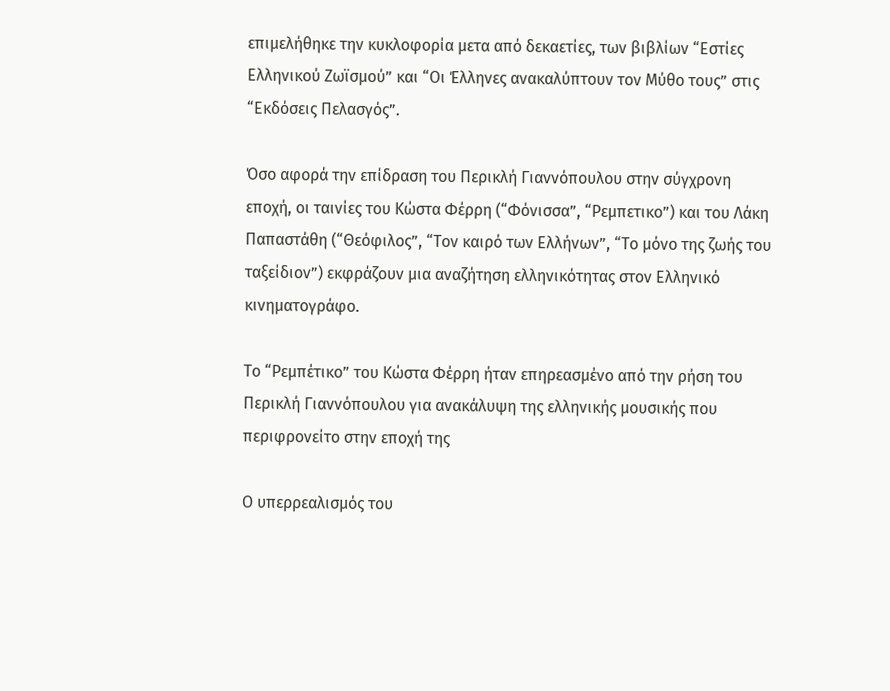επιμελήθηκε την κυκλοφορία μετα από δεκαετίες, των βιβλίων “Εστίες Ελληνικού Ζωϊσμού” και “Οι Έλληνες ανακαλύπτουν τον Μύθο τους” στις “Εκδόσεις Πελασγός”.

Όσο αφορά την επίδραση του Περικλή Γιαννόπουλου στην σύγχρονη εποχή, οι ταινίες του Κώστα Φέρρη (“Φόνισσα”, “Ρεμπετικο”) και του Λάκη Παπαστάθη (“Θεόφιλος”, “Τον καιρό των Ελλήνων”, “Το μόνο της ζωής του ταξείδιον”) εκφράζουν μια αναζήτηση ελληνικότητας στον Ελληνικό κινηματογράφο.

Το “Ρεμπέτικο” του Κώστα Φέρρη ήταν επηρεασμένο από την ρήση του Περικλή Γιαννόπουλου για ανακάλυψη της ελληνικής μουσικής που περιφρονείτο στην εποχή της

Ο υπερρεαλισμός του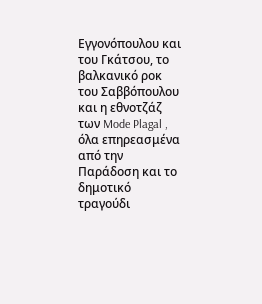Εγγονόπουλου και του Γκάτσου, το βαλκανικό ροκ του Σαββόπουλου και η εθνοτζάζ των Mode Plagal , όλα επηρεασμένα από την Παράδοση και το δημοτικό τραγούδι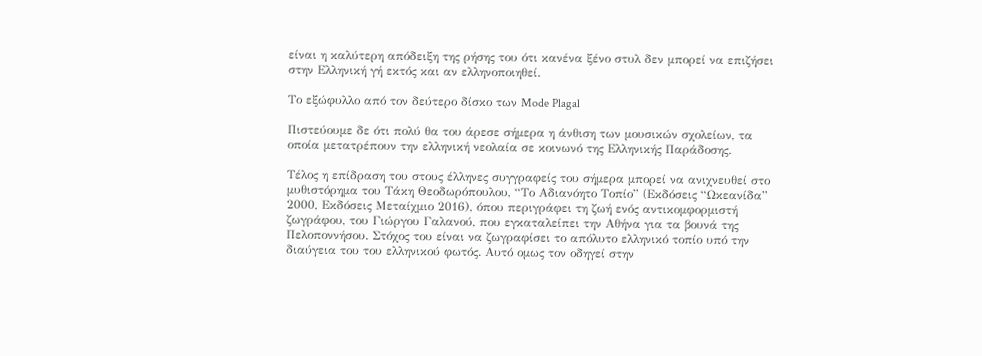είναι η καλύτερη απόδειξη της ρήσης του ότι κανένα ξένο στυλ δεν μπορεί να επιζήσει στην Ελληνική γή εκτός και αν ελληνοποιηθεί.

Το εξώφυλλο από τον δεύτερο δίσκο των Mode Plagal

Πιστεύουμε δε ότι πολύ θα του άρεσε σήμερα η άνθιση των μουσικών σχολείων, τα οποία μετατρέπουν την ελληνική νεολαία σε κοινωνό της Ελληνικής Παράδοσης.

Τέλος η επίδραση του στους έλληνες συγγραφείς του σήμερα μπορεί να ανιχνευθεί στο μυθιστόρημα του Τάκη Θεοδωρόπουλου, “Το Αδιανόητο Τοπίο” (Eκδόσεις “Ωκεανίδα” 2000, Εκδόσεις Μεταίχμιο 2016), όπου περιγράφει τη ζωή ενός αντικομφορμιστή ζωγράφου, του Γιώργου Γαλανού, που εγκαταλείπει την Αθήνα για τα βουνά της Πελοποννήσου. Στόχος του είναι να ζωγραφίσει το απόλυτο ελληνικό τοπίο υπό την διαύγεια του του ελληνικού φωτός. Αυτό ομως τον οδηγεί στην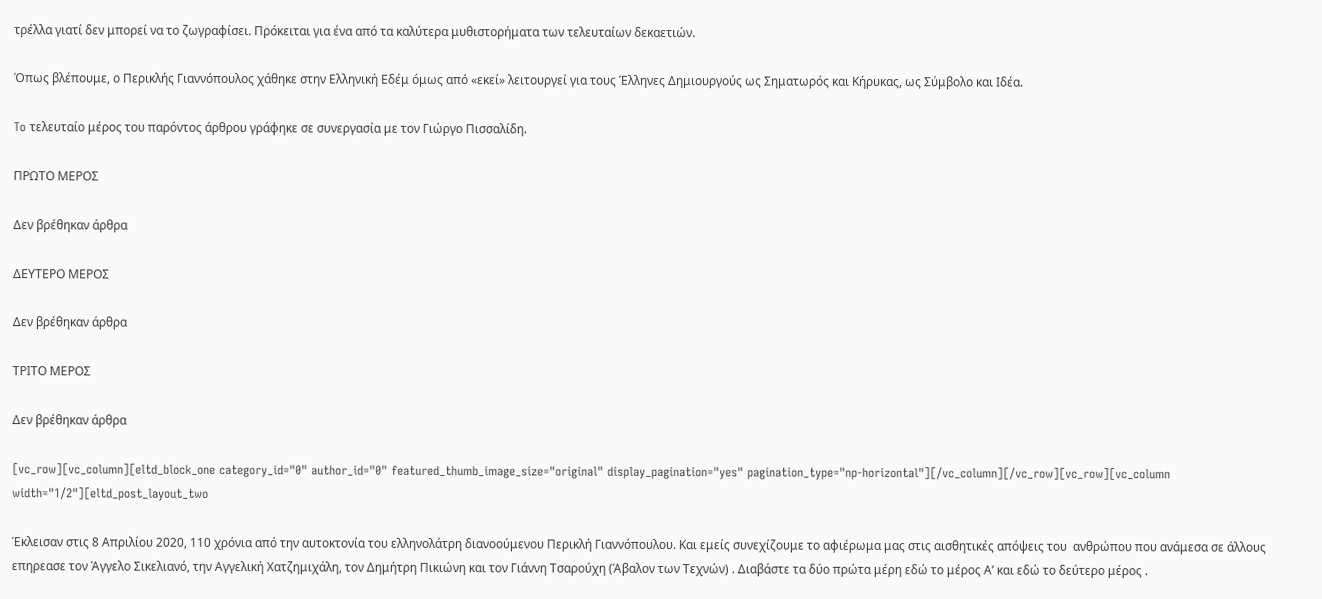τρέλλα γιατί δεν μπορεί να το ζωγραφίσει. Πρόκειται για ένα από τα καλύτερα μυθιστορήματα των τελευταίων δεκαετιών.

Όπως βλέπουμε, ο Περικλής Γιαννόπουλος χάθηκε στην Ελληνική Εδέμ όμως από «εκεί» λειτουργεί για τους Έλληνες Δημιουργούς ως Σηματωρός και Κήρυκας, ως Σύμβολο και Ιδέα.

To τελευταίο μέρος του παρόντος άρθρου γράφηκε σε συνεργασία με τον Γιώργο Πισσαλίδη.

ΠΡΩΤΟ ΜΕΡΟΣ

Δεν βρέθηκαν άρθρα

ΔΕΥΤΕΡΟ ΜΕΡΟΣ

Δεν βρέθηκαν άρθρα

ΤΡΙΤΟ ΜΕΡΟΣ

Δεν βρέθηκαν άρθρα

[vc_row][vc_column][eltd_block_one category_id="0" author_id="0" featured_thumb_image_size="original" display_pagination="yes" pagination_type="np-horizontal"][/vc_column][/vc_row][vc_row][vc_column width="1/2"][eltd_post_layout_two

Έκλεισαν στις 8 Απριλίου 2020, 110 χρόνια από την αυτοκτονία του ελληνολάτρη διανοούμενου Περικλή Γιαννόπουλου. Και εμείς συνεχίζουμε το αφιέρωμα μας στις αισθητικές απόψεις του  ανθρώπου που ανάμεσα σε άλλους επηρεασε τον Άγγελο Σικελιανό, την Αγγελική Χατζημιχάλη, τον Δημήτρη Πικιώνη και τον Γιάννη Τσαρούχη (Άβαλον των Τεχνών) . Διαβάστε τα δύο πρώτα μέρη εδώ το μέρος Α’ και εδώ το δεύτερο μέρος .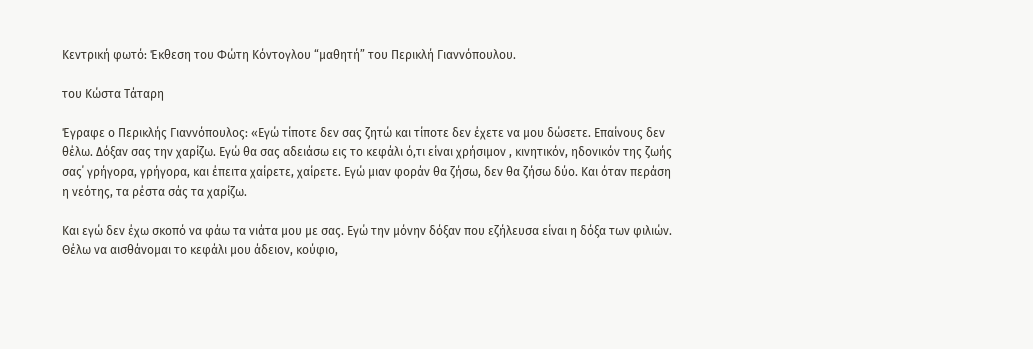Κεντρική φωτό: Έκθεση του Φώτη Κόντογλου “μαθητή” του Περικλή Γιαννόπουλου.

του Κώστα Τάταρη

Έγραφε ο Περικλής Γιαννόπουλος: «Εγώ τίποτε δεν σας ζητώ και τίποτε δεν έχετε να μου δώσετε. Επαίνους δεν θέλω. Δόξαν σας την χαρίζω. Εγώ θα σας αδειάσω εις το κεφάλι ό,τι είναι χρήσιμον , κινητικόν, ηδονικόν της ζωής σας΄ γρήγορα, γρήγορα, και έπειτα χαίρετε, χαίρετε. Εγώ μιαν φοράν θα ζήσω, δεν θα ζήσω δύο. Και όταν περάση η νεότης, τα ρέστα σάς τα χαρίζω.

Και εγώ δεν έχω σκοπό να φάω τα νιάτα μου με σας. Εγώ την μόνην δόξαν που εζήλευσα είναι η δόξα των φιλιών. Θέλω να αισθάνομαι το κεφάλι μου άδειον, κούφιο,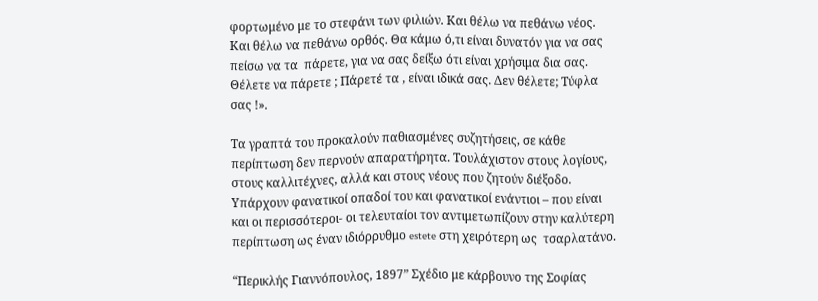φορτωμένο με το στεφάνι των φιλιών. Και θέλω να πεθάνω νέος. Και θέλω να πεθάνω ορθός. Θα κάμω ό,τι είναι δυνατόν για να σας πείσω να τα  πάρετε, για να σας δείξω ότι είναι χρήσιμα δια σας. Θέλετε να πάρετε ; Πάρετέ τα , είναι ιδικά σας. Δεν θέλετε; Τύφλα σας !».

Τα γραπτά του προκαλούν παθιασμένες συζητήσεις, σε κάθε περίπτωση δεν περνούν απαρατήρητα. Τουλάχιστον στους λογίους, στους καλλιτέχνες, αλλά και στους νέους που ζητούν διέξοδο. Υπάρχουν φανατικοί οπαδοί του και φανατικοί ενάντιοι – που είναι και οι περισσότεροι- οι τελευταίοι τον αντιμετωπίζουν στην καλύτερη περίπτωση ως έναν ιδιόρρυθμο estete στη χειρότερη ως  τσαρλατάνο.

“Περικλής Γιαννόπουλος, 1897” Σχέδιο με κάρβουνο της Σοφίας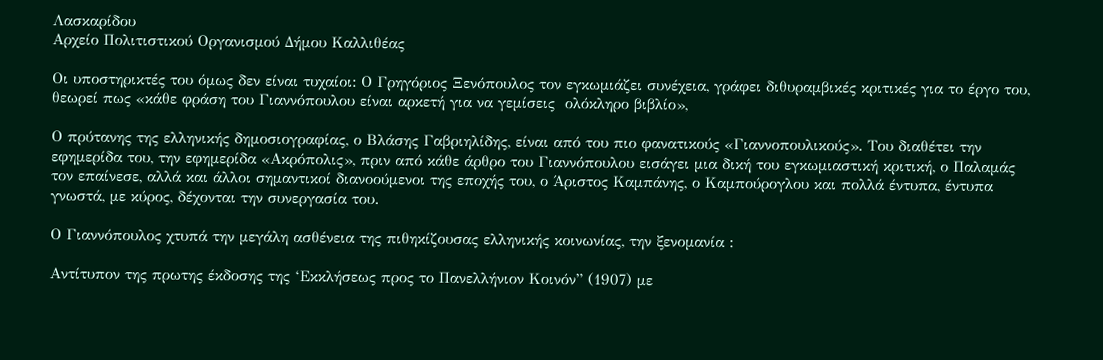Λασκαρίδου
Αρχείο Πολιτιστικού Οργανισμού Δήμου Καλλιθέας

Οι υποστηρικτές του όμως δεν είναι τυχαίοι: Ο Γρηγόριος Ξενόπουλος τον εγκωμιάζει συνέχεια, γράφει διθυραμβικές κριτικές για το έργο του, θεωρεί πως «κάθε φράση του Γιαννόπουλου είναι αρκετή για να γεμίσεις  ολόκληρο βιβλίο»,

Ο πρύτανης της ελληνικής δημοσιογραφίας, ο Βλάσης Γαβριηλίδης, είναι από του πιο φανατικούς «Γιαννοπουλικούς». Του διαθέτει την εφημερίδα του, την εφημερίδα «Ακρόπολις», πριν από κάθε άρθρο του Γιαννόπουλου εισάγει μια δική του εγκωμιαστική κριτική, ο Παλαμάς τον επαίνεσε, αλλά και άλλοι σημαντικοί διανοούμενοι της εποχής του, ο Άριστος Καμπάνης, ο Καμπούρογλου και πολλά έντυπα, έντυπα γνωστά, με κύρος, δέχονται την συνεργασία του.

Ο Γιαννόπουλος χτυπά την μεγάλη ασθένεια της πιθηκίζουσας ελληνικής κοινωνίας, την ξενομανία :

Αντίτυπον της πρωτης έκδοσης της ‘Εκκλήσεως προς το Πανελλήνιον Κοινόν” (1907) με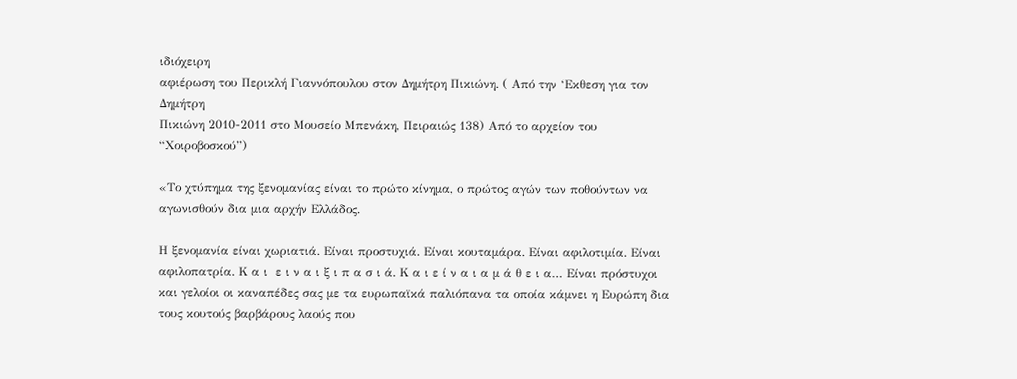ιδιόχειρη
αφιέρωση του Περικλή Γιαννόπουλου στον Δημήτρη Πικιώνη. ( Από την ‘Εκθεση για τον Δημήτρη
Πικιώνη 2010-2011 στο Μουσείο Μπενάκη, Πειραιώς 138) Από το αρχείον του “Χοιροβοσκού”)

«Το χτύπημα της ξενομανίας είναι το πρώτο κίνημα, ο πρώτος αγών των ποθούντων να αγωνισθούν δια μια αρχήν Ελλάδος.

Η ξενομανία είναι χωριατιά. Είναι προστυχιά. Είναι κουταμάρα. Είναι αφιλοτιμία. Είναι αφιλοπατρία. Κ α ι  ε ι ν α ι ξ ι π α σ ι ά. Κ α ι ε ί ν α ι α μ ά θ ε ι α… Είναι πρόστυχοι και γελοίοι οι καναπέδες σας με τα ευρωπαϊκά παλιόπανα τα οποία κάμνει η Ευρώπη δια τους κουτούς βαρβάρους λαούς που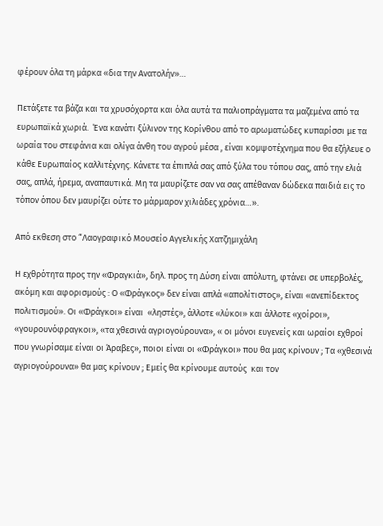φέρουν όλα τη μάρκα «δια την Ανατολήν»…

Πετάξετε τα βάζα και τα χρυσόχορτα και όλα αυτά τα παλιοπράγματα τα μαζεμένα από τα ευρωπαϊκά χωριά.  Ένα κανάτι ξύλινον της Κορίνθου από το αρωματώδες κυπαρίσσι με τα ωραία του στεφάνια και ολίγα άνθη του αγρού μέσα , είναι κομψοτέχνημα που θα εζήλευε ο κάθε Ευρωπαίος καλλιτέχνης. Κάνετε τα έπιπλά σας από ξύλα του τόπου σας, από την ελιά σας, απλά, ήρεμα, αναπαυτικά. Μη τα μαυρίζετε σαν να σας απέθαναν δώδεκα παιδιά εις το τόπον όπου δεν μαυρίζει ούτε το μάρμαρον χιλιάδες χρόνια…».

Από εκθεση στο “Λαογραφικό Μουσείο Αγγελικής Χατζημιχάλη

Η εχθρότητα προς την «Φραγκιά», δηλ. προς τη Δύση είναι απόλυτη, φτάνει σε υπερβολές, ακόμη και αφορισμούς : Ο «Φράγκος» δεν είναι απλά «απολίτιστος», είναι «ανεπίδεκτος πολιτισμού». Οι «Φράγκοι» είναι  «ληστές», άλλοτε «λύκοι» και άλλοτε «χοίροι», «γουρουνόφραγκοι», «τα χθεσινά αγριογούρουνα», « οι μόνοι ευγενείς και ωραίοι εχθροί που γνωρίσαμε είναι οι Άραβες», ποιοι είναι οι «Φράγκοι» που θα μας κρίνουν ; Τα «χθεσινά αγριογούρουνα» θα μας κρίνουν ; Εμείς θα κρίνουμε αυτούς  και τον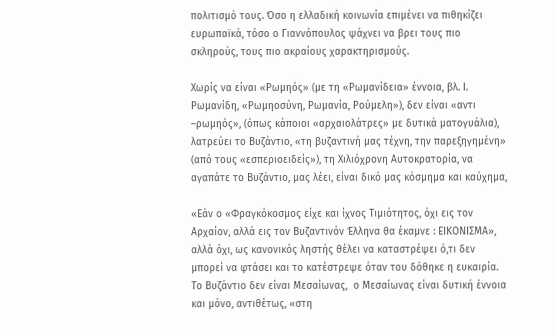πολιτισμό τους. Όσο η ελλαδική κοινωνία επιμένει να πιθηκίζει ευρωπαϊκά, τόσο ο Γιαννόπουλος ψάχνει να βρει τους πιο σκληρούς, τους πιο ακραίους χαρακτηρισμούς.

Χωρίς να είναι «Ρωμηός» (με τη «Ρωμανίδεια» έννοια, βλ. Ι. Ρωμανίδη, «Ρωμηοσύνη, Ρωμανία, Ρούμελη»), δεν είναι «αντι –ρωμηός», (όπως κάποιοι «αρχαιολάτρες» με δυτικά ματογυάλια), λατρεύει το Βυζάντιο, «τη βυζαντινή μας τέχνη, την παρεξηγημένη» (από τους «εσπεριοειδείς»), τη Χιλιόχρονη Αυτοκρατορία, να αγαπάτε το Βυζάντιο, μας λέει, είναι δικό μας κόσμημα και καύχημα,

«Εάν ο «Φραγκόκοσμος είχε και ίχνος Τιμιότητος, όχι εις τον Αρχαίον, αλλά εις τον Βυζαντινόν Έλληνα θα έκαμνε : ΕΙΚΟΝΙΣΜΑ», αλλά όχι, ως κανονικός ληστής θέλει να καταστρέψει ό,τι δεν μπορεί να φτάσει και το κατέστρεψε όταν του δόθηκε η ευκαιρία. Το Βυζάντιο δεν είναι Μεσαίωνας,  ο Μεσαίωνας είναι δυτική έννοια και μόνο, αντιθέτως, «στη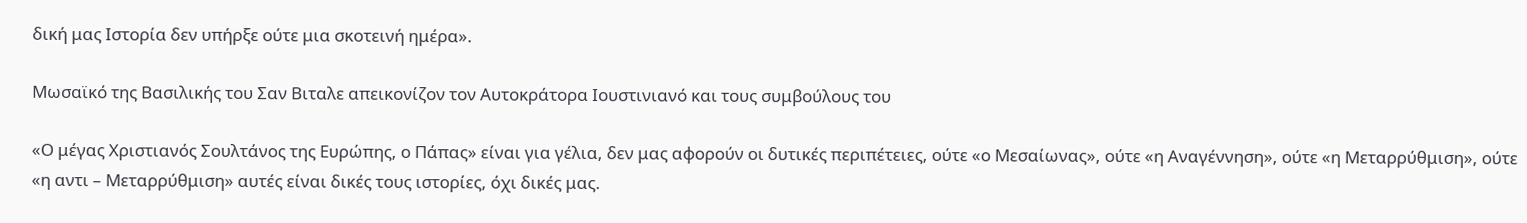δική μας Ιστορία δεν υπήρξε ούτε μια σκοτεινή ημέρα».

Mωσαϊκό της Βασιλικής του Σαν Βιταλε απεικονίζον τον Αυτοκράτορα Ιουστινιανό και τους συμβούλους του

«Ο μέγας Χριστιανός Σουλτάνος της Ευρώπης, ο Πάπας» είναι για γέλια, δεν μας αφορούν οι δυτικές περιπέτειες, ούτε «ο Μεσαίωνας», ούτε «η Αναγέννηση», ούτε «η Μεταρρύθμιση», ούτε «η αντι – Μεταρρύθμιση» αυτές είναι δικές τους ιστορίες, όχι δικές μας.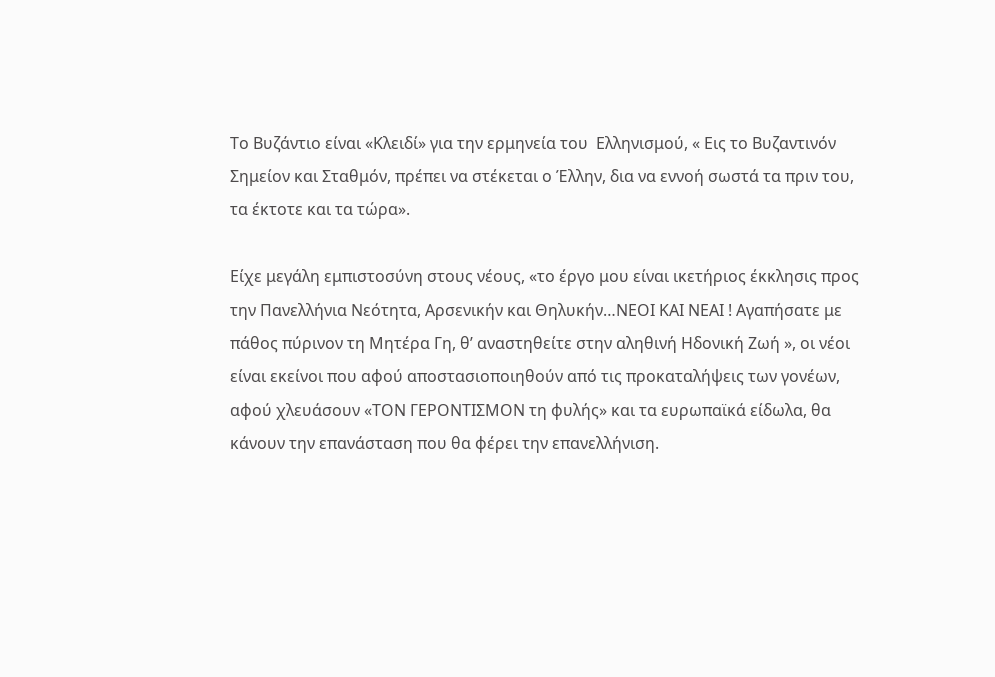Το Βυζάντιο είναι «Κλειδί» για την ερμηνεία του  Ελληνισμού, « Εις το Βυζαντινόν Σημείον και Σταθμόν, πρέπει να στέκεται ο Έλλην, δια να εννοή σωστά τα πριν του, τα έκτοτε και τα τώρα».

Είχε μεγάλη εμπιστοσύνη στους νέους, «το έργο μου είναι ικετήριος έκκλησις προς την Πανελλήνια Νεότητα, Αρσενικήν και Θηλυκήν…ΝΕΟΙ ΚΑΙ ΝΕΑΙ ! Αγαπήσατε με πάθος πύρινον τη Μητέρα Γη, θ’ αναστηθείτε στην αληθινή Ηδονική Ζωή », οι νέοι είναι εκείνοι που αφού αποστασιοποιηθούν από τις προκαταλήψεις των γονέων, αφού χλευάσουν «ΤΟΝ ΓΕΡΟΝΤΙΣΜΟΝ τη φυλής» και τα ευρωπαϊκά είδωλα, θα κάνουν την επανάσταση που θα φέρει την επανελλήνιση.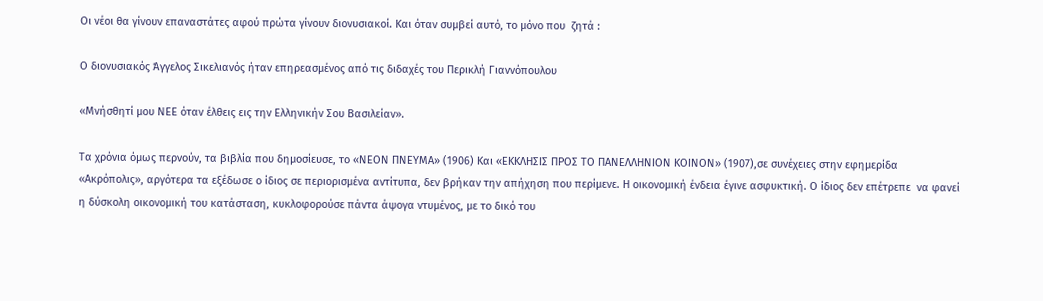Οι νέοι θα γίνουν επαναστάτες αφού πρώτα γίνουν διονυσιακοί. Και όταν συμβεί αυτό, το μόνο που  ζητά :

Ο διονυσιακός Άγγελος Σικελιανός ήταν επηρεασμένος από τις διδαχές του Περικλή Γιαννόπουλου

«Μνήσθητί μου ΝΕΕ όταν έλθεις εις την Ελληνικήν Σου Βασιλείαν».

Τα χρόνια όμως περνούν, τα βιβλία που δημοσίευσε, το «ΝΕΟΝ ΠΝΕΥΜΑ» (1906) Και «ΕΚΚΛΗΣΙΣ ΠΡΟΣ ΤΟ ΠΑΝΕΛΛΗΝΙΟΝ ΚΟΙΝΟΝ» (1907),σε συνέχειες στην εφημερίδα «Ακρόπολις», αργότερα τα εξέδωσε ο ίδιος σε περιορισμένα αντίτυπα, δεν βρήκαν την απήχηση που περίμενε. Η οικονομική ένδεια έγινε ασφυκτική. Ο ίδιος δεν επέτρεπε  να φανεί η δύσκολη οικονομική του κατάσταση, κυκλοφορούσε πάντα άψογα ντυμένος, με το δικό του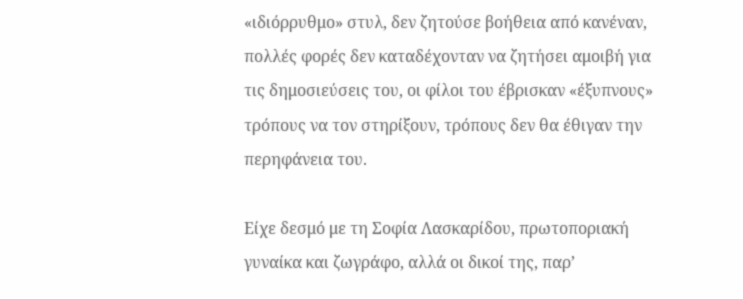«ιδιόρρυθμο» στυλ, δεν ζητούσε βοήθεια από κανέναν, πολλές φορές δεν καταδέχονταν να ζητήσει αμοιβή για τις δημοσιεύσεις του, οι φίλοι του έβρισκαν «έξυπνους» τρόπους να τον στηρίξουν, τρόπους δεν θα έθιγαν την περηφάνεια του.

Είχε δεσμό με τη Σοφία Λασκαρίδου, πρωτοποριακή γυναίκα και ζωγράφο, αλλά οι δικοί της, παρ’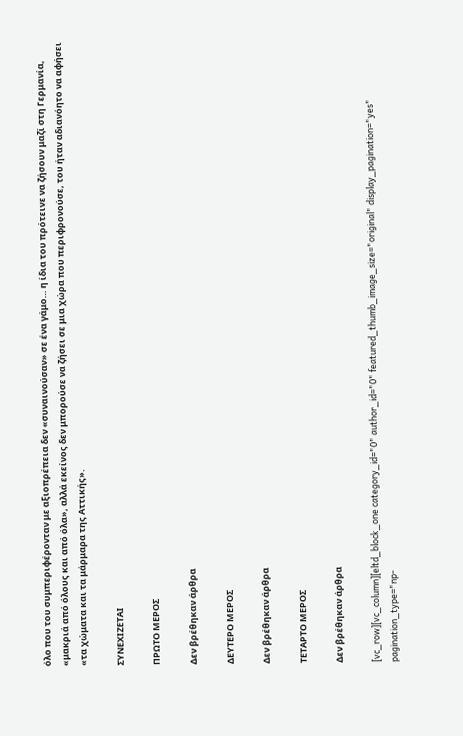όλο που του συμπεριφέρονταν με αξιοπρέπεια δεν «συναινούσαν» σε ένα γάμο… η ίδια του πρότεινε να ζήσουν μαζί στη Γερμανία, «μακριά από όλους και από όλα», αλλά εκείνος δεν μπορούσε να ζήσει σε μια χώρα που περιφρονούσε, του ήταν αδιανόητο να αφήσει «τα χώματα και τα μάρμαρα της Αττικής».

ΣΥΝΕΧΙΖΕΤΑΙ

ΠΡΩΤΟ ΜΕΡΟΣ

Δεν βρέθηκαν άρθρα

ΔΕΥΤΕΡΟ ΜΕΡΟΣ

Δεν βρέθηκαν άρθρα

ΤΕΤΑΡΤΟ ΜΕΡΟΣ

Δεν βρέθηκαν άρθρα

[vc_row][vc_column][eltd_block_one category_id="0" author_id="0" featured_thumb_image_size="original" display_pagination="yes" pagination_type="np-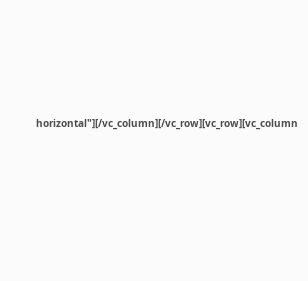horizontal"][/vc_column][/vc_row][vc_row][vc_column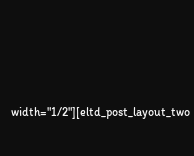width="1/2"][eltd_post_layout_two